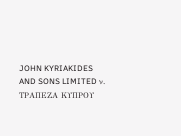JOHN KYRIAKIDES AND SONS LIMITED ν. ΤΡΑΠΕΖΑ ΚΥΠΡΟΥ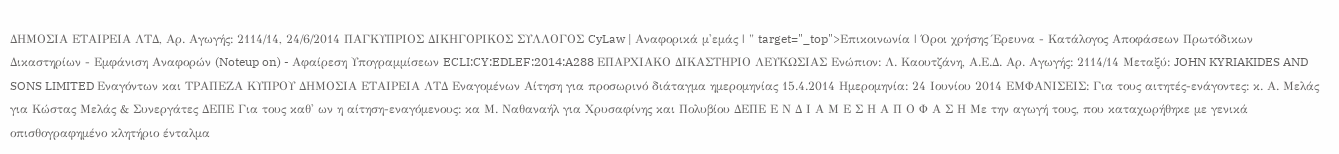ΔΗΜΟΣΙΑ ΕΤΑΙΡΕΙΑ ΛΤΔ, Αρ. Αγωγής: 2114/14, 24/6/2014 ΠΑΓΚΥΠΡΙΟΣ ΔΙΚΗΓΟΡΙΚΟΣ ΣΥΛΛΟΓΟΣ CyLaw | Αναφορικά μ'εμάς | " target="_top">Επικοινωνία | Όροι χρήσης Έρευνα - Κατάλογος Αποφάσεων Πρωτόδικων Δικαστηρίων - Εμφάνιση Αναφορών (Noteup on) - Αφαίρεση Υπογραμμίσεων ECLI:CY:EDLEF:2014:A288 ΕΠΑΡΧΙΑΚΟ ΔΙΚΑΣΤΗΡΙΟ ΛΕΥΚΩΣΙΑΣ Ενώπιον: Λ. Καουτζάνη, Α.Ε.Δ. Αρ. Αγωγής: 2114/14 Μεταξύ: JOHN KYRIAKIDES AND SONS LIMITED Εναγόντων και ΤΡΑΠΕΖΑ ΚΥΠΡΟΥ ΔΗΜΟΣΙΑ ΕΤΑΙΡΕΙΑ ΛΤΔ Εναγομένων Αίτηση για προσωρινό διάταγμα ημερομηνίας 15.4.2014 Ημερομηνία: 24 Ιουνίου 2014 ΕΜΦΑΝΙΣΕΙΣ: Για τους αιτητές-ενάγοντες: κ. Α. Μελάς για Κώστας Μελάς & Συνεργάτες ΔΕΠΕ Για τους καθ' ων η αίτηση-εναγόμενους: κα Μ. Ναθαναήλ για Χρυσαφίνης και Πολυβίου ΔΕΠΕ Ε Ν Δ Ι Α Μ Ε Σ Η Α Π Ο Φ Α Σ Η Με την αγωγή τους, που καταχωρήθηκε με γενικά οπισθογραφημένο κλητήριο ένταλμα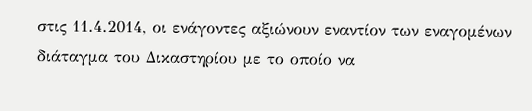στις 11.4.2014, οι ενάγοντες αξιώνουν εναντίον των εναγομένων διάταγμα του Δικαστηρίου με το οποίο να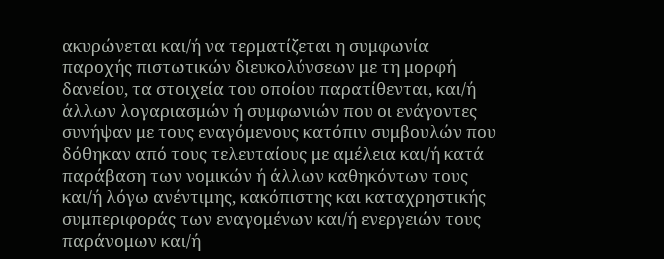ακυρώνεται και/ή να τερματίζεται η συμφωνία παροχής πιστωτικών διευκολύνσεων με τη μορφή δανείου, τα στοιχεία του οποίου παρατίθενται, και/ή άλλων λογαριασμών ή συμφωνιών που οι ενάγοντες συνήψαν με τους εναγόμενους κατόπιν συμβουλών που δόθηκαν από τους τελευταίους με αμέλεια και/ή κατά παράβαση των νομικών ή άλλων καθηκόντων τους και/ή λόγω ανέντιμης, κακόπιστης και καταχρηστικής συμπεριφοράς των εναγομένων και/ή ενεργειών τους παράνομων και/ή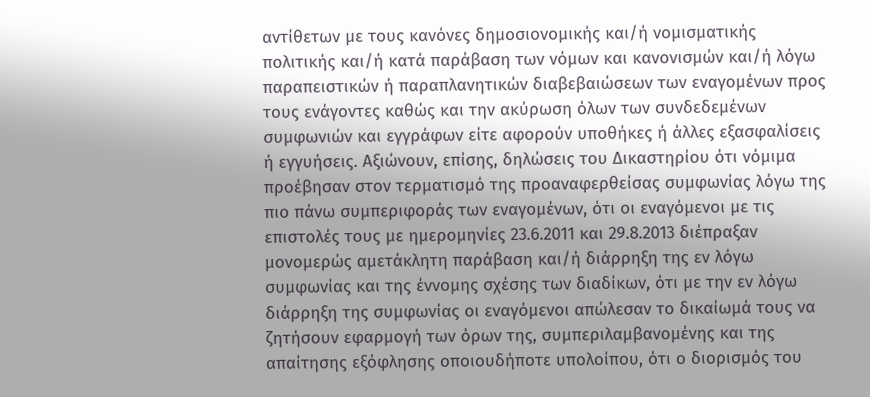αντίθετων με τους κανόνες δημοσιονομικής και/ή νομισματικής πολιτικής και/ή κατά παράβαση των νόμων και κανονισμών και/ή λόγω παραπειστικών ή παραπλανητικών διαβεβαιώσεων των εναγομένων προς τους ενάγοντες καθώς και την ακύρωση όλων των συνδεδεμένων συμφωνιών και εγγράφων είτε αφορούν υποθήκες ή άλλες εξασφαλίσεις ή εγγυήσεις. Αξιώνουν, επίσης, δηλώσεις του Δικαστηρίου ότι νόμιμα προέβησαν στον τερματισμό της προαναφερθείσας συμφωνίας λόγω της πιο πάνω συμπεριφοράς των εναγομένων, ότι οι εναγόμενοι με τις επιστολές τους με ημερομηνίες 23.6.2011 και 29.8.2013 διέπραξαν μονομερώς αμετάκλητη παράβαση και/ή διάρρηξη της εν λόγω συμφωνίας και της έννομης σχέσης των διαδίκων, ότι με την εν λόγω διάρρηξη της συμφωνίας οι εναγόμενοι απώλεσαν το δικαίωμά τους να ζητήσουν εφαρμογή των όρων της, συμπεριλαμβανομένης και της απαίτησης εξόφλησης οποιουδήποτε υπολοίπου, ότι ο διορισμός του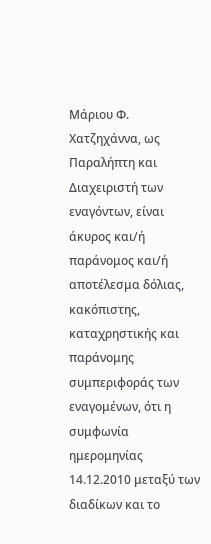Μάριου Φ. Χατζηχάννα, ως Παραλήπτη και Διαχειριστή των εναγόντων, είναι άκυρος και/ή παράνομος και/ή αποτέλεσμα δόλιας, κακόπιστης, καταχρηστικής και παράνομης συμπεριφοράς των εναγομένων, ότι η συμφωνία ημερομηνίας 14.12.2010 μεταξύ των διαδίκων και το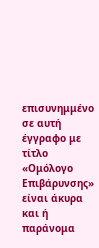επισυνημμένο σε αυτή έγγραφο με τίτλο «Ομόλογο Επιβάρυνσης» είναι άκυρα και ή παράνομα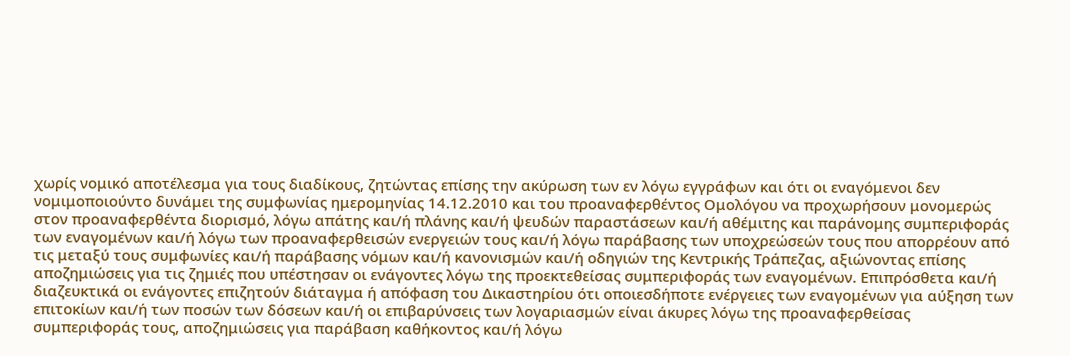χωρίς νομικό αποτέλεσμα για τους διαδίκους, ζητώντας επίσης την ακύρωση των εν λόγω εγγράφων και ότι οι εναγόμενοι δεν νομιμοποιούντο δυνάμει της συμφωνίας ημερομηνίας 14.12.2010 και του προαναφερθέντος Ομολόγου να προχωρήσουν μονομερώς στον προαναφερθέντα διορισμό, λόγω απάτης και/ή πλάνης και/ή ψευδών παραστάσεων και/ή αθέμιτης και παράνομης συμπεριφοράς των εναγομένων και/ή λόγω των προαναφερθεισών ενεργειών τους και/ή λόγω παράβασης των υποχρεώσεών τους που απορρέουν από τις μεταξύ τους συμφωνίες και/ή παράβασης νόμων και/ή κανονισμών και/ή οδηγιών της Κεντρικής Τράπεζας, αξιώνοντας επίσης αποζημιώσεις για τις ζημιές που υπέστησαν οι ενάγοντες λόγω της προεκτεθείσας συμπεριφοράς των εναγομένων. Επιπρόσθετα και/ή διαζευκτικά οι ενάγοντες επιζητούν διάταγμα ή απόφαση του Δικαστηρίου ότι οποιεσδήποτε ενέργειες των εναγομένων για αύξηση των επιτοκίων και/ή των ποσών των δόσεων και/ή οι επιβαρύνσεις των λογαριασμών είναι άκυρες λόγω της προαναφερθείσας συμπεριφοράς τους, αποζημιώσεις για παράβαση καθήκοντος και/ή λόγω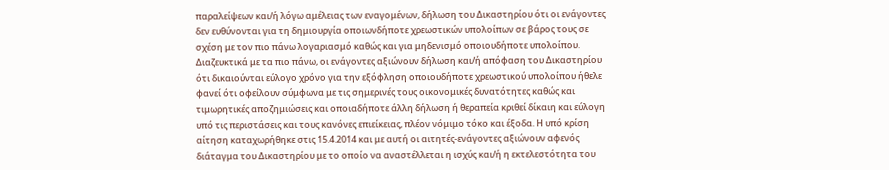παραλείψεων και/ή λόγω αμέλειας των εναγομένων, δήλωση του Δικαστηρίου ότι οι ενάγοντες δεν ευθύνονται για τη δημιουργία οποιωνδήποτε χρεωστικών υπολοίπων σε βάρος τους σε σχέση με τον πιο πάνω λογαριασμό καθώς και για μηδενισμό οποιουδήποτε υπολοίπου. Διαζευκτικά με τα πιο πάνω, οι ενάγοντες αξιώνουν δήλωση και/ή απόφαση του Δικαστηρίου ότι δικαιούνται εύλογο χρόνο για την εξόφληση οποιουδήποτε χρεωστικού υπολοίπου ήθελε φανεί ότι οφείλουν σύμφωνα με τις σημερινές τους οικονομικές δυνατότητες καθώς και τιμωρητικές αποζημιώσεις και οποιαδήποτε άλλη δήλωση ή θεραπεία κριθεί δίκαιη και εύλογη υπό τις περιστάσεις και τους κανόνες επιείκειας, πλέον νόμιμο τόκο και έξοδα. Η υπό κρίση αίτηση καταχωρήθηκε στις 15.4.2014 και με αυτή οι αιτητές-ενάγοντες αξιώνουν αφενός διάταγμα του Δικαστηρίου με το οποίο να αναστέλλεται η ισχύς και/ή η εκτελεστότητα του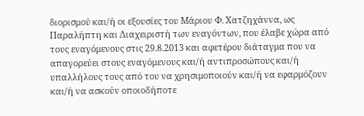διορισμού και/ή οι εξουσίες του Μάριου Φ. Χατζηχάννα, ως Παραλήπτη και Διαχειριστή των εναγόντων, που έλαβε χώρα από τους εναγόμενους στις 29.8.2013 και αφετέρου διάταγμα που να απαγορεύει στους εναγόμενους και/ή αντιπροσώπους και/ή υπαλλήλους τους από του να χρησιμοποιούν και/ή να εφαρμόζουν και/ή να ασκούν οποιοδήποτε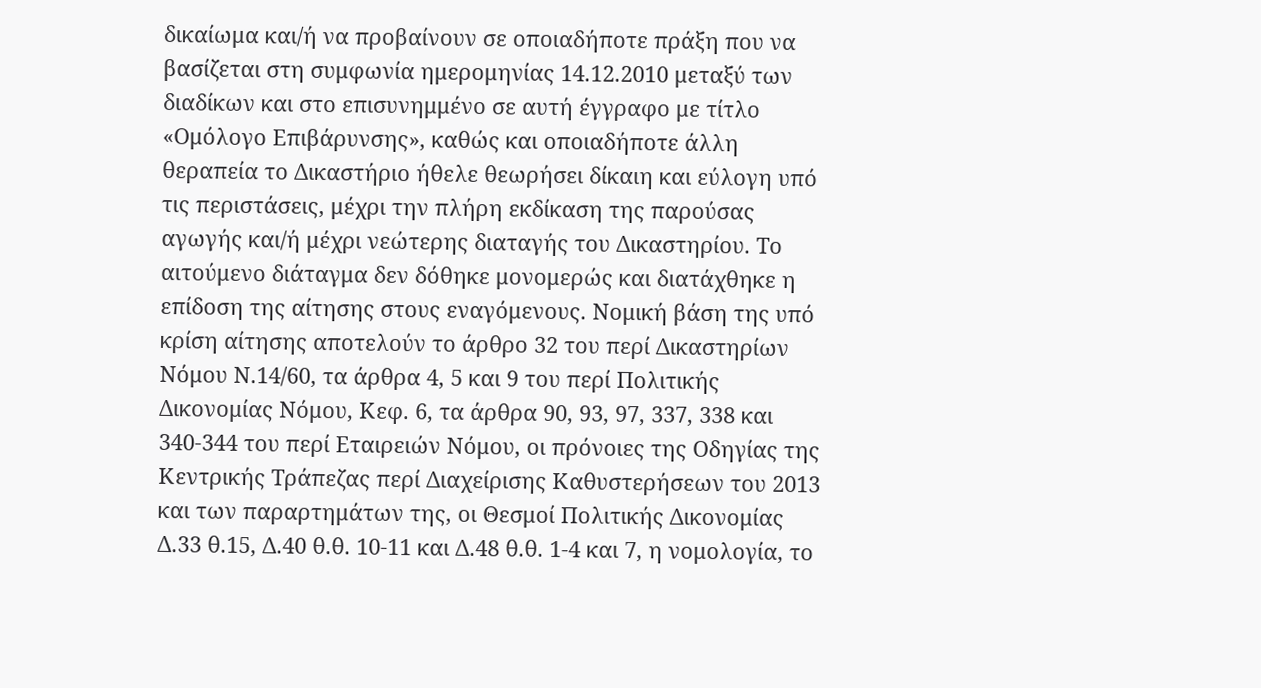δικαίωμα και/ή να προβαίνουν σε οποιαδήποτε πράξη που να βασίζεται στη συμφωνία ημερομηνίας 14.12.2010 μεταξύ των διαδίκων και στο επισυνημμένο σε αυτή έγγραφο με τίτλο «Ομόλογο Επιβάρυνσης», καθώς και οποιαδήποτε άλλη θεραπεία το Δικαστήριο ήθελε θεωρήσει δίκαιη και εύλογη υπό τις περιστάσεις, μέχρι την πλήρη εκδίκαση της παρούσας αγωγής και/ή μέχρι νεώτερης διαταγής του Δικαστηρίου. Το αιτούμενο διάταγμα δεν δόθηκε μονομερώς και διατάχθηκε η επίδοση της αίτησης στους εναγόμενους. Νομική βάση της υπό κρίση αίτησης αποτελούν το άρθρο 32 του περί Δικαστηρίων Νόμου Ν.14/60, τα άρθρα 4, 5 και 9 του περί Πολιτικής Δικονομίας Νόμου, Κεφ. 6, τα άρθρα 90, 93, 97, 337, 338 και 340-344 του περί Εταιρειών Νόμου, οι πρόνοιες της Οδηγίας της Κεντρικής Τράπεζας περί Διαχείρισης Καθυστερήσεων του 2013 και των παραρτημάτων της, οι Θεσμοί Πολιτικής Δικονομίας Δ.33 θ.15, Δ.40 θ.θ. 10-11 και Δ.48 θ.θ. 1-4 και 7, η νομολογία, το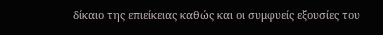δίκαιο της επιείκειας καθώς και οι συμφυείς εξουσίες του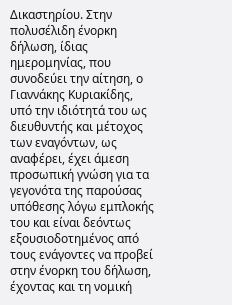Δικαστηρίου. Στην πολυσέλιδη ένορκη δήλωση, ίδιας ημερομηνίας, που συνοδεύει την αίτηση, ο Γιαννάκης Κυριακίδης, υπό την ιδιότητά του ως διευθυντής και μέτοχος των εναγόντων, ως αναφέρει, έχει άμεση προσωπική γνώση για τα γεγονότα της παρούσας υπόθεσης λόγω εμπλοκής του και είναι δεόντως εξουσιοδοτημένος από τους ενάγοντες να προβεί στην ένορκη του δήλωση, έχοντας και τη νομική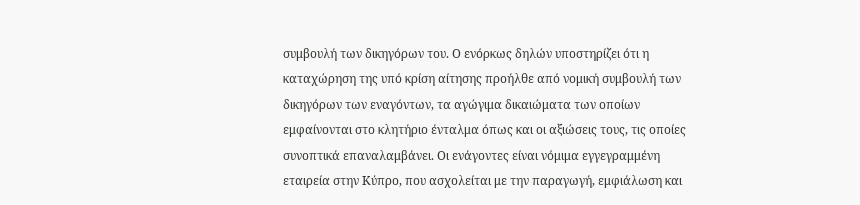συμβουλή των δικηγόρων του. Ο ενόρκως δηλών υποστηρίζει ότι η καταχώρηση της υπό κρίση αίτησης προήλθε από νομική συμβουλή των δικηγόρων των εναγόντων, τα αγώγιμα δικαιώματα των οποίων εμφαίνονται στο κλητήριο ένταλμα όπως και οι αξιώσεις τους, τις οποίες συνοπτικά επαναλαμβάνει. Οι ενάγοντες είναι νόμιμα εγγεγραμμένη εταιρεία στην Κύπρο, που ασχολείται με την παραγωγή, εμφιάλωση και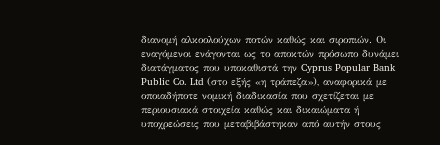διανομή αλκοολούχων ποτών καθώς και σιροπιών. Οι εναγόμενοι ενάγονται ως το αποκτών πρόσωπο δυνάμει διατάγματος που υποκαθιστά την Cyprus Popular Bank Public Co. Ltd (στο εξής «η τράπεζα»), αναφορικά με οποιαδήποτε νομική διαδικασία που σχετίζεται με περιουσιακά στοιχεία καθώς και δικαιώματα ή υποχρεώσεις που μεταβιβάστηκαν από αυτήν στους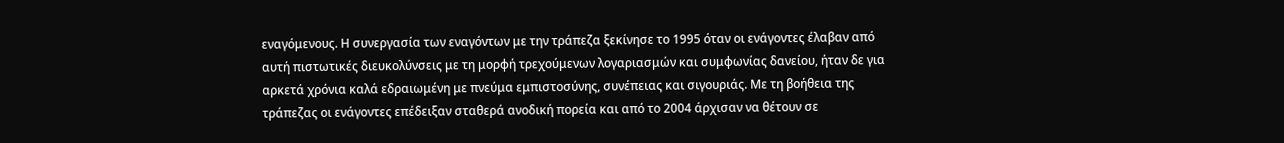εναγόμενους. Η συνεργασία των εναγόντων με την τράπεζα ξεκίνησε το 1995 όταν οι ενάγοντες έλαβαν από αυτή πιστωτικές διευκολύνσεις με τη μορφή τρεχούμενων λογαριασμών και συμφωνίας δανείου, ήταν δε για αρκετά χρόνια καλά εδραιωμένη με πνεύμα εμπιστοσύνης, συνέπειας και σιγουριάς. Με τη βοήθεια της τράπεζας οι ενάγοντες επέδειξαν σταθερά ανοδική πορεία και από το 2004 άρχισαν να θέτουν σε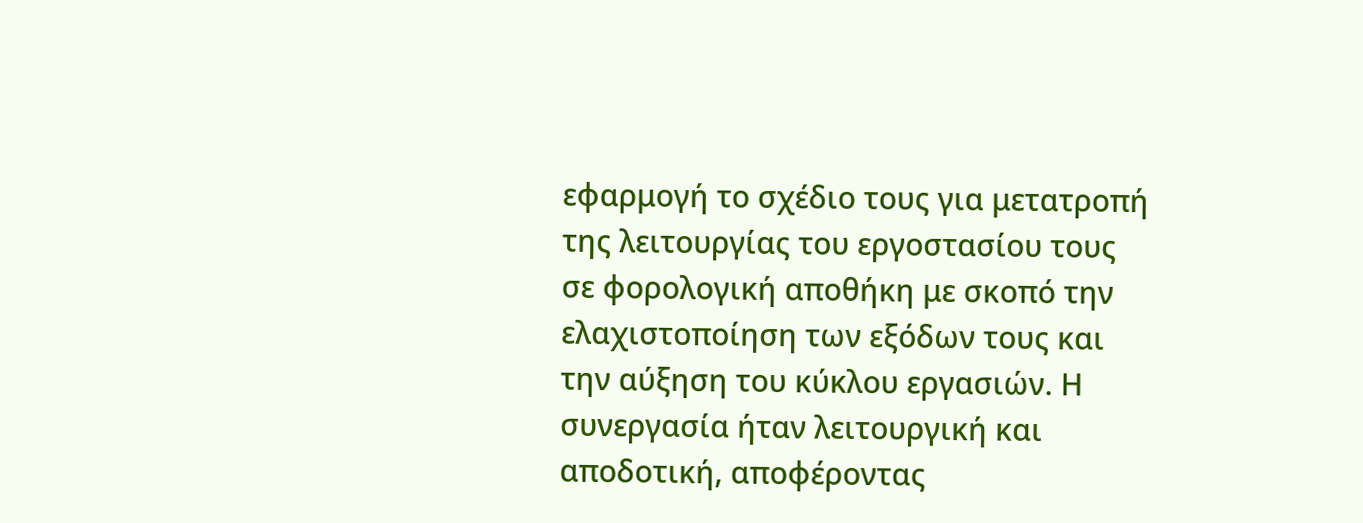εφαρμογή το σχέδιο τους για μετατροπή της λειτουργίας του εργοστασίου τους σε φορολογική αποθήκη με σκοπό την ελαχιστοποίηση των εξόδων τους και την αύξηση του κύκλου εργασιών. Η συνεργασία ήταν λειτουργική και αποδοτική, αποφέροντας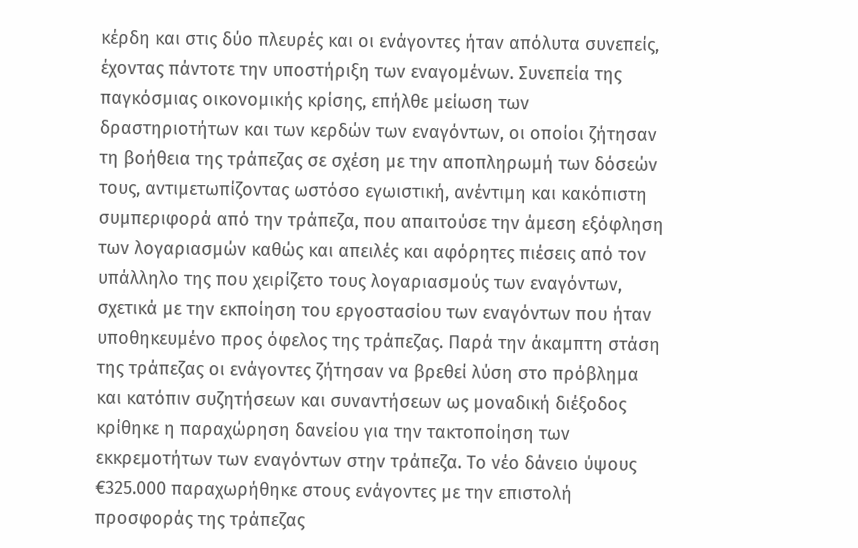κέρδη και στις δύο πλευρές και οι ενάγοντες ήταν απόλυτα συνεπείς, έχοντας πάντοτε την υποστήριξη των εναγομένων. Συνεπεία της παγκόσμιας οικονομικής κρίσης, επήλθε μείωση των δραστηριοτήτων και των κερδών των εναγόντων, οι οποίοι ζήτησαν τη βοήθεια της τράπεζας σε σχέση με την αποπληρωμή των δόσεών τους, αντιμετωπίζοντας ωστόσο εγωιστική, ανέντιμη και κακόπιστη συμπεριφορά από την τράπεζα, που απαιτούσε την άμεση εξόφληση των λογαριασμών καθώς και απειλές και αφόρητες πιέσεις από τον υπάλληλο της που χειρίζετο τους λογαριασμούς των εναγόντων, σχετικά με την εκποίηση του εργοστασίου των εναγόντων που ήταν υποθηκευμένο προς όφελος της τράπεζας. Παρά την άκαμπτη στάση της τράπεζας οι ενάγοντες ζήτησαν να βρεθεί λύση στο πρόβλημα και κατόπιν συζητήσεων και συναντήσεων ως μοναδική διέξοδος κρίθηκε η παραχώρηση δανείου για την τακτοποίηση των εκκρεμοτήτων των εναγόντων στην τράπεζα. Το νέο δάνειο ύψους €325.000 παραχωρήθηκε στους ενάγοντες με την επιστολή προσφοράς της τράπεζας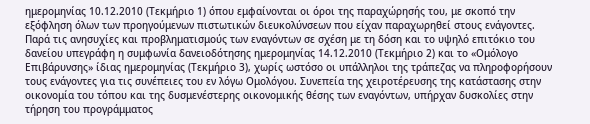ημερομηνίας 10.12.2010 (Τεκμήριο 1) όπου εμφαίνονται οι όροι της παραχώρησής του, με σκοπό την εξόφληση όλων των προηγούμενων πιστωτικών διευκολύνσεων που είχαν παραχωρηθεί στους ενάγοντες. Παρά τις ανησυχίες και προβληματισμούς των εναγόντων σε σχέση με τη δόση και το υψηλό επιτόκιο του δανείου υπεγράφη η συμφωνία δανειοδότησης ημερομηνίας 14.12.2010 (Τεκμήριο 2) και το «Ομόλογο Επιβάρυνσης» ίδιας ημερομηνίας (Τεκμήριο 3), χωρίς ωστόσο οι υπάλληλοι της τράπεζας να πληροφορήσουν τους ενάγοντες για τις συνέπειες του εν λόγω Ομολόγου. Συνεπεία της χειροτέρευσης της κατάστασης στην οικονομία του τόπου και της δυσμενέστερης οικονομικής θέσης των εναγόντων, υπήρχαν δυσκολίες στην τήρηση του προγράμματος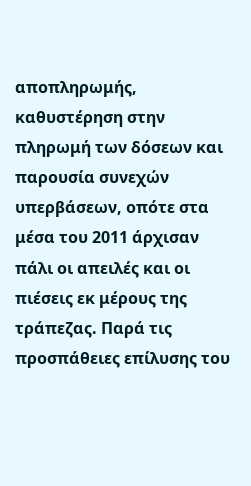αποπληρωμής, καθυστέρηση στην πληρωμή των δόσεων και παρουσία συνεχών υπερβάσεων, οπότε στα μέσα του 2011 άρχισαν πάλι οι απειλές και οι πιέσεις εκ μέρους της τράπεζας. Παρά τις προσπάθειες επίλυσης του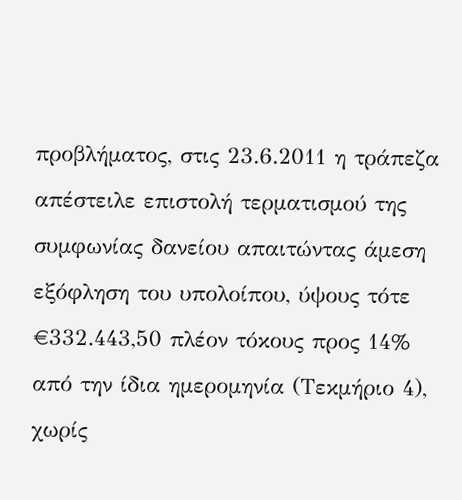προβλήματος, στις 23.6.2011 η τράπεζα απέστειλε επιστολή τερματισμού της συμφωνίας δανείου απαιτώντας άμεση εξόφληση του υπολοίπου, ύψους τότε €332.443,50 πλέον τόκους προς 14% από την ίδια ημερομηνία (Τεκμήριο 4), χωρίς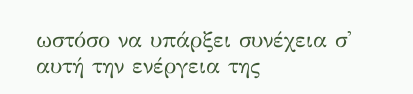ωστόσο να υπάρξει συνέχεια σ' αυτή την ενέργεια της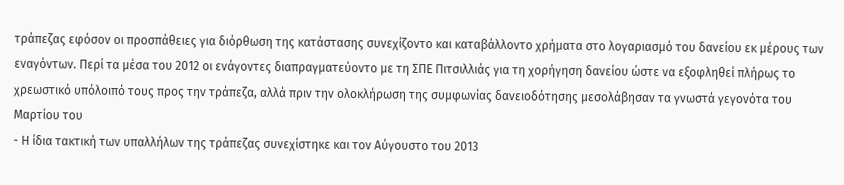τράπεζας εφόσον οι προσπάθειες για διόρθωση της κατάστασης συνεχίζοντο και καταβάλλοντο χρήματα στο λογαριασμό του δανείου εκ μέρους των εναγόντων. Περί τα μέσα του 2012 οι ενάγοντες διαπραγματεύοντο με τη ΣΠΕ Πιτσιλλιάς για τη χορήγηση δανείου ώστε να εξοφληθεί πλήρως το χρεωστικό υπόλοιπό τους προς την τράπεζα, αλλά πριν την ολοκλήρωση της συμφωνίας δανειοδότησης μεσολάβησαν τα γνωστά γεγονότα του Μαρτίου του
- Η ίδια τακτική των υπαλλήλων της τράπεζας συνεχίστηκε και τον Αύγουστο του 2013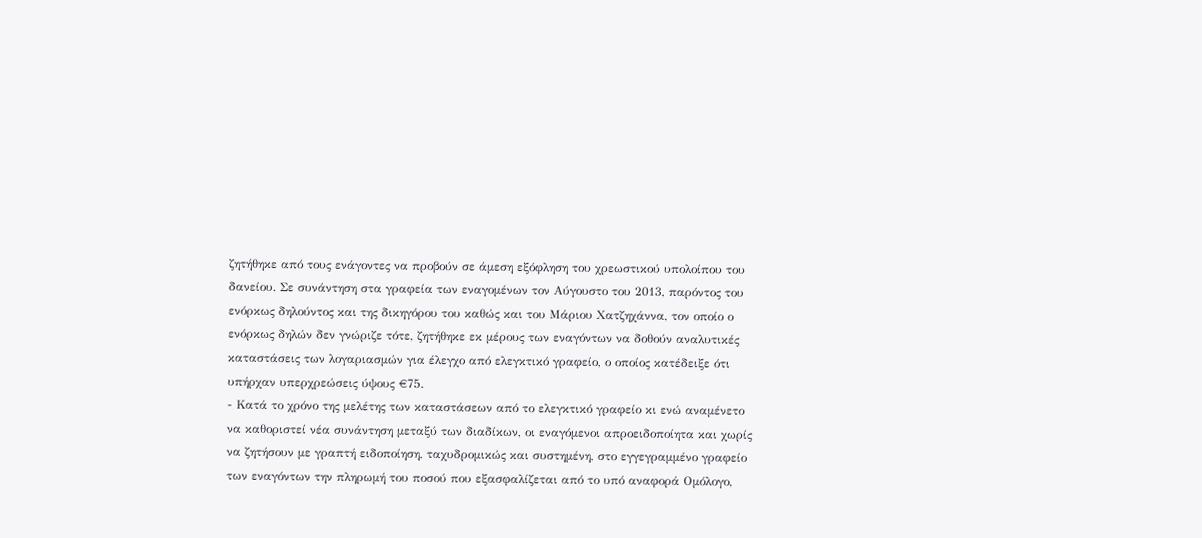ζητήθηκε από τους ενάγοντες να προβούν σε άμεση εξόφληση του χρεωστικού υπολοίπου του δανείου. Σε συνάντηση στα γραφεία των εναγομένων τον Αύγουστο του 2013, παρόντος του ενόρκως δηλούντος και της δικηγόρου του καθώς και του Μάριου Χατζηχάννα, τον οποίο ο ενόρκως δηλών δεν γνώριζε τότε, ζητήθηκε εκ μέρους των εναγόντων να δοθούν αναλυτικές καταστάσεις των λογαριασμών για έλεγχο από ελεγκτικό γραφείο, ο οποίος κατέδειξε ότι υπήρχαν υπερχρεώσεις ύψους €75.
- Κατά το χρόνο της μελέτης των καταστάσεων από το ελεγκτικό γραφείο κι ενώ αναμένετο να καθοριστεί νέα συνάντηση μεταξύ των διαδίκων, οι εναγόμενοι απροειδοποίητα και χωρίς να ζητήσουν με γραπτή ειδοποίηση, ταχυδρομικώς και συστημένη, στο εγγεγραμμένο γραφείο των εναγόντων την πληρωμή του ποσού που εξασφαλίζεται από το υπό αναφορά Ομόλογο,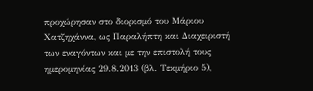προχώρησαν στο διορισμό του Μάριου Χατζηχάννα, ως Παραλήπτη και Διαχειριστή των εναγόντων και με την επιστολή τους ημερομηνίας 29.8.2013 (βλ. Τεκμήριο 5),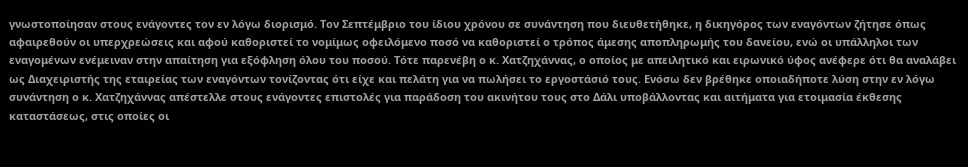γνωστοποίησαν στους ενάγοντες τον εν λόγω διορισμό. Τον Σεπτέμβριο του ίδιου χρόνου σε συνάντηση που διευθετήθηκε, η δικηγόρος των εναγόντων ζήτησε όπως αφαιρεθούν οι υπερχρεώσεις και αφού καθοριστεί το νομίμως οφειλόμενο ποσό να καθοριστεί ο τρόπος άμεσης αποπληρωμής του δανείου, ενώ οι υπάλληλοι των εναγομένων ενέμειναν στην απαίτηση για εξόφληση όλου του ποσού. Τότε παρενέβη ο κ. Χατζηχάννας, ο οποίος με απειλητικό και ειρωνικό ύφος ανέφερε ότι θα αναλάβει ως Διαχειριστής της εταιρείας των εναγόντων τονίζοντας ότι είχε και πελάτη για να πωλήσει το εργοστάσιό τους. Ενόσω δεν βρέθηκε οποιαδήποτε λύση στην εν λόγω συνάντηση ο κ. Χατζηχάννας απέστελλε στους ενάγοντες επιστολές για παράδοση του ακινήτου τους στο Δάλι υποβάλλοντας και αιτήματα για ετοιμασία έκθεσης καταστάσεως, στις οποίες οι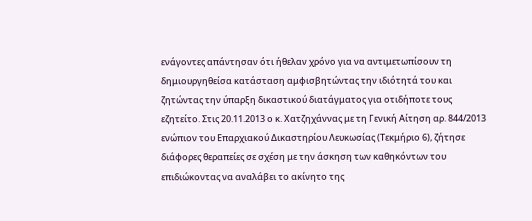ενάγοντες απάντησαν ότι ήθελαν χρόνο για να αντιμετωπίσουν τη δημιουργηθείσα κατάσταση αμφισβητώντας την ιδιότητά του και ζητώντας την ύπαρξη δικαστικού διατάγματος για οτιδήποτε τους εζητείτο. Στις 20.11.2013 ο κ. Χατζηχάννας με τη Γενική Αίτηση αρ. 844/2013 ενώπιον του Επαρχιακού Δικαστηρίου Λευκωσίας (Τεκμήριο 6), ζήτησε διάφορες θεραπείες σε σχέση με την άσκηση των καθηκόντων του επιδιώκοντας να αναλάβει το ακίνητο της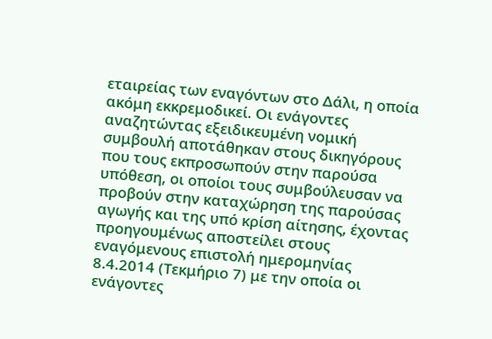εταιρείας των εναγόντων στο Δάλι, η οποία ακόμη εκκρεμοδικεί. Οι ενάγοντες αναζητώντας εξειδικευμένη νομική συμβουλή αποτάθηκαν στους δικηγόρους που τους εκπροσωπούν στην παρούσα υπόθεση, οι οποίοι τους συμβούλευσαν να προβούν στην καταχώρηση της παρούσας αγωγής και της υπό κρίση αίτησης, έχοντας προηγουμένως αποστείλει στους εναγόμενους επιστολή ημερομηνίας 8.4.2014 (Τεκμήριο 7) με την οποία οι ενάγοντες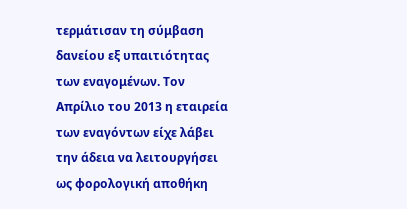τερμάτισαν τη σύμβαση δανείου εξ υπαιτιότητας των εναγομένων. Τον Απρίλιο του 2013 η εταιρεία των εναγόντων είχε λάβει την άδεια να λειτουργήσει ως φορολογική αποθήκη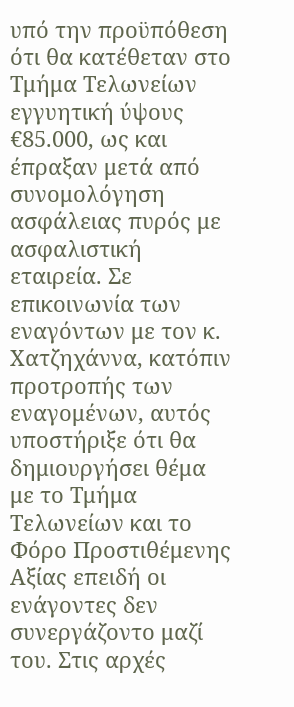υπό την προϋπόθεση ότι θα κατέθεταν στο Τμήμα Τελωνείων εγγυητική ύψους €85.000, ως και έπραξαν μετά από συνομολόγηση ασφάλειας πυρός με ασφαλιστική εταιρεία. Σε επικοινωνία των εναγόντων με τον κ. Χατζηχάννα, κατόπιν προτροπής των εναγομένων, αυτός υποστήριξε ότι θα δημιουργήσει θέμα με το Τμήμα Τελωνείων και το Φόρο Προστιθέμενης Αξίας επειδή οι ενάγοντες δεν συνεργάζοντο μαζί του. Στις αρχές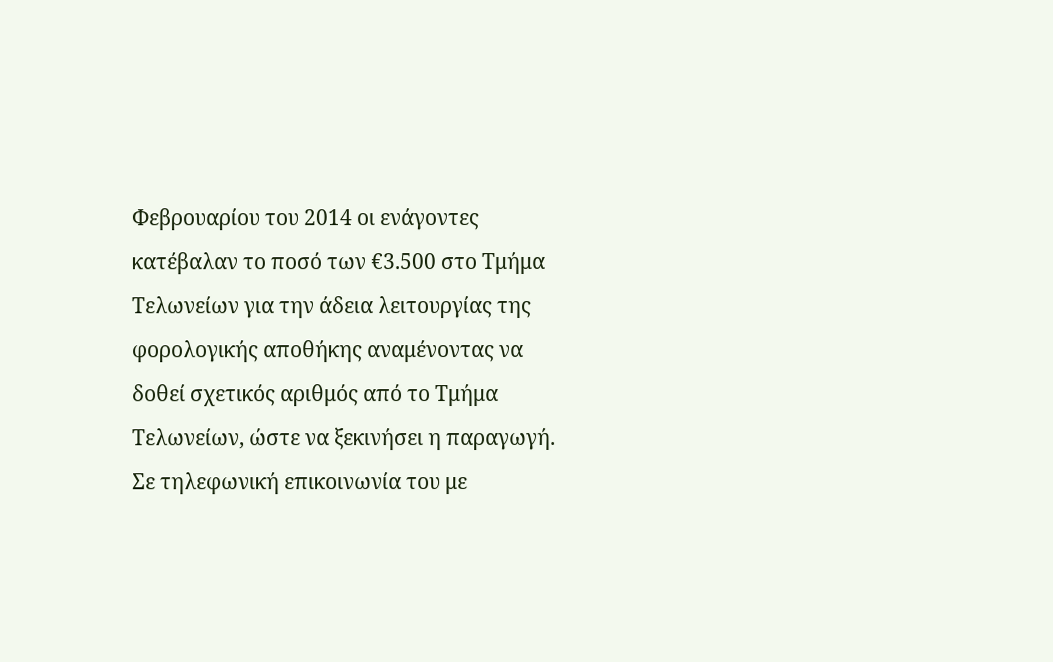Φεβρουαρίου του 2014 οι ενάγοντες κατέβαλαν το ποσό των €3.500 στο Τμήμα Τελωνείων για την άδεια λειτουργίας της φορολογικής αποθήκης αναμένοντας να δοθεί σχετικός αριθμός από το Τμήμα Τελωνείων, ώστε να ξεκινήσει η παραγωγή. Σε τηλεφωνική επικοινωνία του με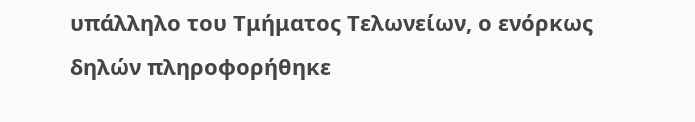υπάλληλο του Τμήματος Τελωνείων, ο ενόρκως δηλών πληροφορήθηκε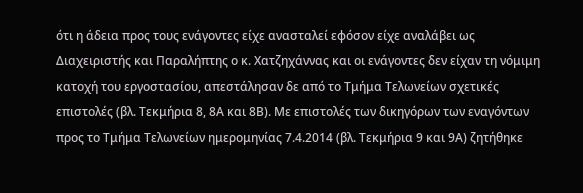ότι η άδεια προς τους ενάγοντες είχε ανασταλεί εφόσον είχε αναλάβει ως Διαχειριστής και Παραλήπτης ο κ. Χατζηχάννας και οι ενάγοντες δεν είχαν τη νόμιμη κατοχή του εργοστασίου, απεστάλησαν δε από το Τμήμα Τελωνείων σχετικές επιστολές (βλ. Τεκμήρια 8, 8Α και 8Β). Με επιστολές των δικηγόρων των εναγόντων προς το Τμήμα Τελωνείων ημερομηνίας 7.4.2014 (βλ. Τεκμήρια 9 και 9Α) ζητήθηκε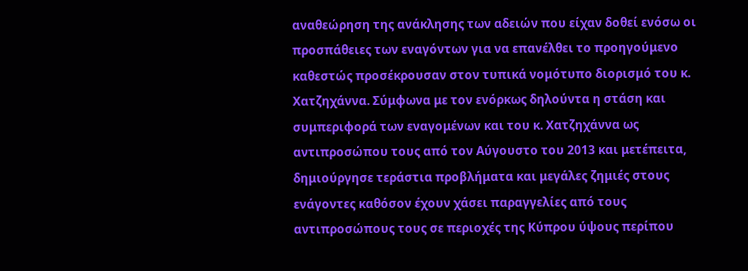αναθεώρηση της ανάκλησης των αδειών που είχαν δοθεί ενόσω οι προσπάθειες των εναγόντων για να επανέλθει το προηγούμενο καθεστώς προσέκρουσαν στον τυπικά νομότυπο διορισμό του κ. Χατζηχάννα. Σύμφωνα με τον ενόρκως δηλούντα η στάση και συμπεριφορά των εναγομένων και του κ. Χατζηχάννα ως αντιπροσώπου τους από τον Αύγουστο του 2013 και μετέπειτα, δημιούργησε τεράστια προβλήματα και μεγάλες ζημιές στους ενάγοντες καθόσον έχουν χάσει παραγγελίες από τους αντιπροσώπους τους σε περιοχές της Κύπρου ύψους περίπου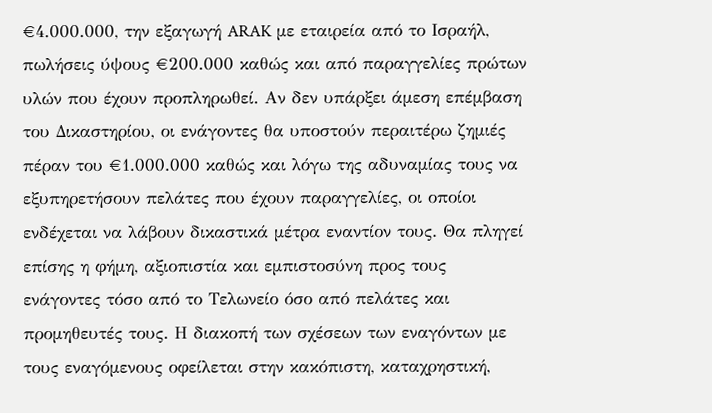€4.000.000, την εξαγωγή ARAK με εταιρεία από το Ισραήλ, πωλήσεις ύψους €200.000 καθώς και από παραγγελίες πρώτων υλών που έχουν προπληρωθεί. Αν δεν υπάρξει άμεση επέμβαση του Δικαστηρίου, οι ενάγοντες θα υποστούν περαιτέρω ζημιές πέραν του €1.000.000 καθώς και λόγω της αδυναμίας τους να εξυπηρετήσουν πελάτες που έχουν παραγγελίες, οι οποίοι ενδέχεται να λάβουν δικαστικά μέτρα εναντίον τους. Θα πληγεί επίσης η φήμη, αξιοπιστία και εμπιστοσύνη προς τους ενάγοντες τόσο από το Τελωνείο όσο από πελάτες και προμηθευτές τους. Η διακοπή των σχέσεων των εναγόντων με τους εναγόμενους οφείλεται στην κακόπιστη, καταχρηστική,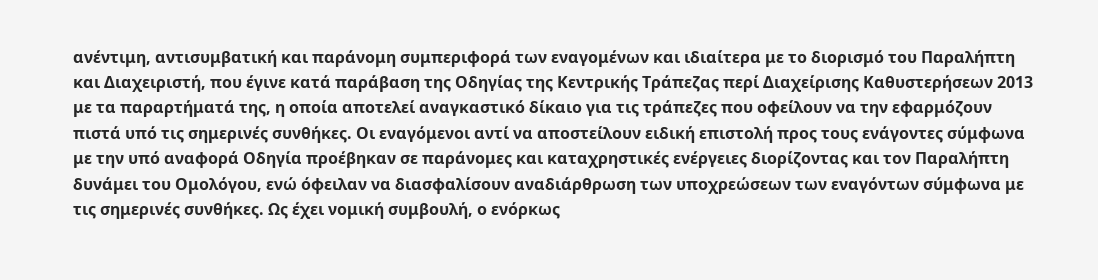ανέντιμη, αντισυμβατική και παράνομη συμπεριφορά των εναγομένων και ιδιαίτερα με το διορισμό του Παραλήπτη και Διαχειριστή, που έγινε κατά παράβαση της Οδηγίας της Κεντρικής Τράπεζας περί Διαχείρισης Καθυστερήσεων 2013 με τα παραρτήματά της, η οποία αποτελεί αναγκαστικό δίκαιο για τις τράπεζες που οφείλουν να την εφαρμόζουν πιστά υπό τις σημερινές συνθήκες. Οι εναγόμενοι αντί να αποστείλουν ειδική επιστολή προς τους ενάγοντες σύμφωνα με την υπό αναφορά Οδηγία προέβηκαν σε παράνομες και καταχρηστικές ενέργειες διορίζοντας και τον Παραλήπτη δυνάμει του Ομολόγου, ενώ όφειλαν να διασφαλίσουν αναδιάρθρωση των υποχρεώσεων των εναγόντων σύμφωνα με τις σημερινές συνθήκες. Ως έχει νομική συμβουλή, ο ενόρκως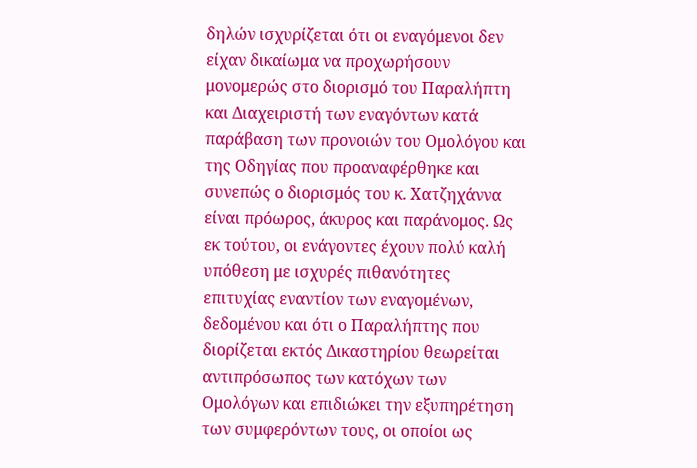δηλών ισχυρίζεται ότι οι εναγόμενοι δεν είχαν δικαίωμα να προχωρήσουν μονομερώς στο διορισμό του Παραλήπτη και Διαχειριστή των εναγόντων κατά παράβαση των προνοιών του Ομολόγου και της Οδηγίας που προαναφέρθηκε και συνεπώς ο διορισμός του κ. Χατζηχάννα είναι πρόωρος, άκυρος και παράνομος. Ως εκ τούτου, οι ενάγοντες έχουν πολύ καλή υπόθεση με ισχυρές πιθανότητες επιτυχίας εναντίον των εναγομένων, δεδομένου και ότι ο Παραλήπτης που διορίζεται εκτός Δικαστηρίου θεωρείται αντιπρόσωπος των κατόχων των Ομολόγων και επιδιώκει την εξυπηρέτηση των συμφερόντων τους, οι οποίοι ως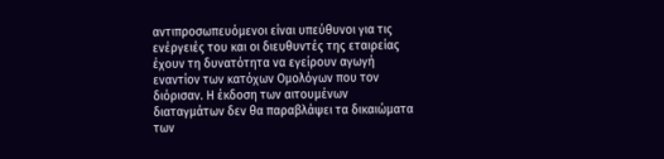αντιπροσωπευόμενοι είναι υπεύθυνοι για τις ενέργειές του και οι διευθυντές της εταιρείας έχουν τη δυνατότητα να εγείρουν αγωγή εναντίον των κατόχων Ομολόγων που τον διόρισαν. Η έκδοση των αιτουμένων διαταγμάτων δεν θα παραβλάψει τα δικαιώματα των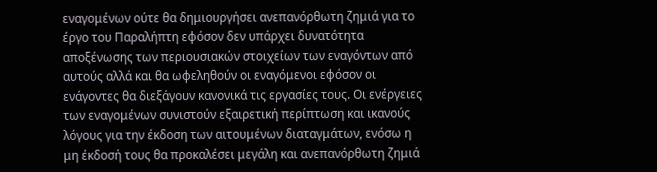εναγομένων ούτε θα δημιουργήσει ανεπανόρθωτη ζημιά για το έργο του Παραλήπτη εφόσον δεν υπάρχει δυνατότητα αποξένωσης των περιουσιακών στοιχείων των εναγόντων από αυτούς αλλά και θα ωφεληθούν οι εναγόμενοι εφόσον οι ενάγοντες θα διεξάγουν κανονικά τις εργασίες τους. Οι ενέργειες των εναγομένων συνιστούν εξαιρετική περίπτωση και ικανούς λόγους για την έκδοση των αιτουμένων διαταγμάτων, ενόσω η μη έκδοσή τους θα προκαλέσει μεγάλη και ανεπανόρθωτη ζημιά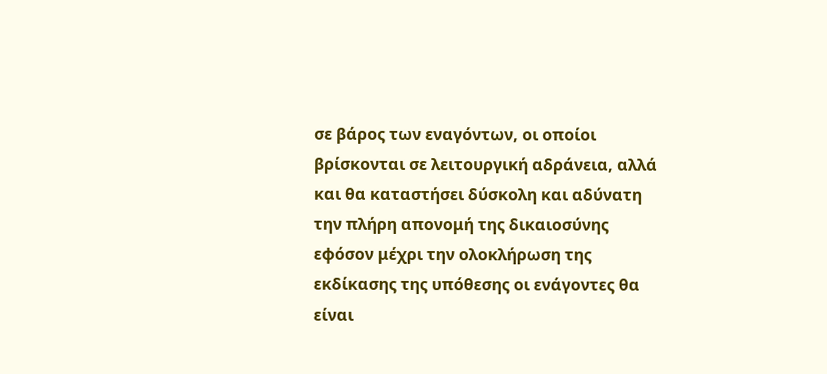σε βάρος των εναγόντων, οι οποίοι βρίσκονται σε λειτουργική αδράνεια, αλλά και θα καταστήσει δύσκολη και αδύνατη την πλήρη απονομή της δικαιοσύνης εφόσον μέχρι την ολοκλήρωση της εκδίκασης της υπόθεσης οι ενάγοντες θα είναι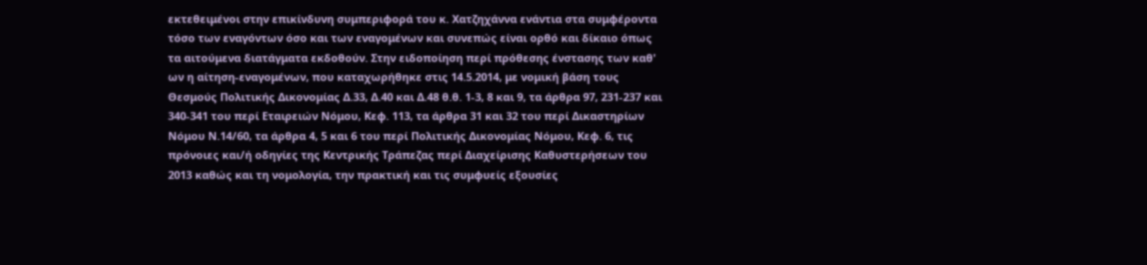εκτεθειμένοι στην επικίνδυνη συμπεριφορά του κ. Χατζηχάννα ενάντια στα συμφέροντα τόσο των εναγόντων όσο και των εναγομένων και συνεπώς είναι ορθό και δίκαιο όπως τα αιτούμενα διατάγματα εκδοθούν. Στην ειδοποίηση περί πρόθεσης ένστασης των καθ' ων η αίτηση-εναγομένων, που καταχωρήθηκε στις 14.5.2014, με νομική βάση τους Θεσμούς Πολιτικής Δικονομίας Δ.33, Δ.40 και Δ.48 θ.θ. 1-3, 8 και 9, τα άρθρα 97, 231-237 και 340-341 του περί Εταιρειών Νόμου, Κεφ. 113, τα άρθρα 31 και 32 του περί Δικαστηρίων Νόμου Ν.14/60, τα άρθρα 4, 5 και 6 του περί Πολιτικής Δικονομίας Νόμου, Κεφ. 6, τις πρόνοιες και/ή οδηγίες της Κεντρικής Τράπεζας περί Διαχείρισης Καθυστερήσεων του 2013 καθώς και τη νομολογία, την πρακτική και τις συμφυείς εξουσίες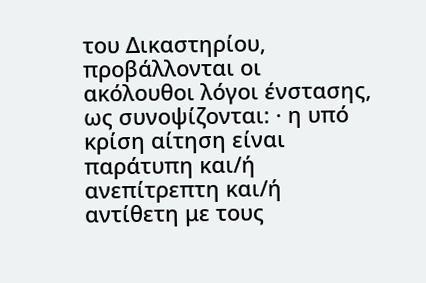του Δικαστηρίου, προβάλλονται οι ακόλουθοι λόγοι ένστασης, ως συνοψίζονται: · η υπό κρίση αίτηση είναι παράτυπη και/ή ανεπίτρεπτη και/ή αντίθετη με τους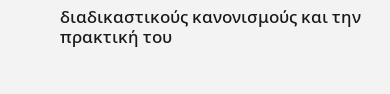διαδικαστικούς κανονισμούς και την πρακτική του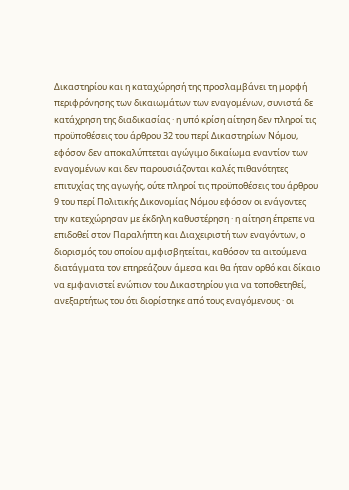Δικαστηρίου και η καταχώρησή της προσλαμβάνει τη μορφή περιφρόνησης των δικαιωμάτων των εναγομένων, συνιστά δε κατάχρηση της διαδικασίας · η υπό κρίση αίτηση δεν πληροί τις προϋποθέσεις του άρθρου 32 του περί Δικαστηρίων Νόμου, εφόσον δεν αποκαλύπτεται αγώγιμο δικαίωμα εναντίον των εναγομένων και δεν παρουσιάζονται καλές πιθανότητες επιτυχίας της αγωγής, ούτε πληροί τις προϋποθέσεις του άρθρου 9 του περί Πολιτικής Δικονομίας Νόμου εφόσον οι ενάγοντες την κατεχώρησαν με έκδηλη καθυστέρηση · η αίτηση έπρεπε να επιδοθεί στον Παραλήπτη και Διαχειριστή των εναγόντων, ο διορισμός του οποίου αμφισβητείται, καθόσον τα αιτούμενα διατάγματα τον επηρεάζουν άμεσα και θα ήταν ορθό και δίκαιο να εμφανιστεί ενώπιον του Δικαστηρίου για να τοποθετηθεί, ανεξαρτήτως του ότι διορίστηκε από τους εναγόμενους · οι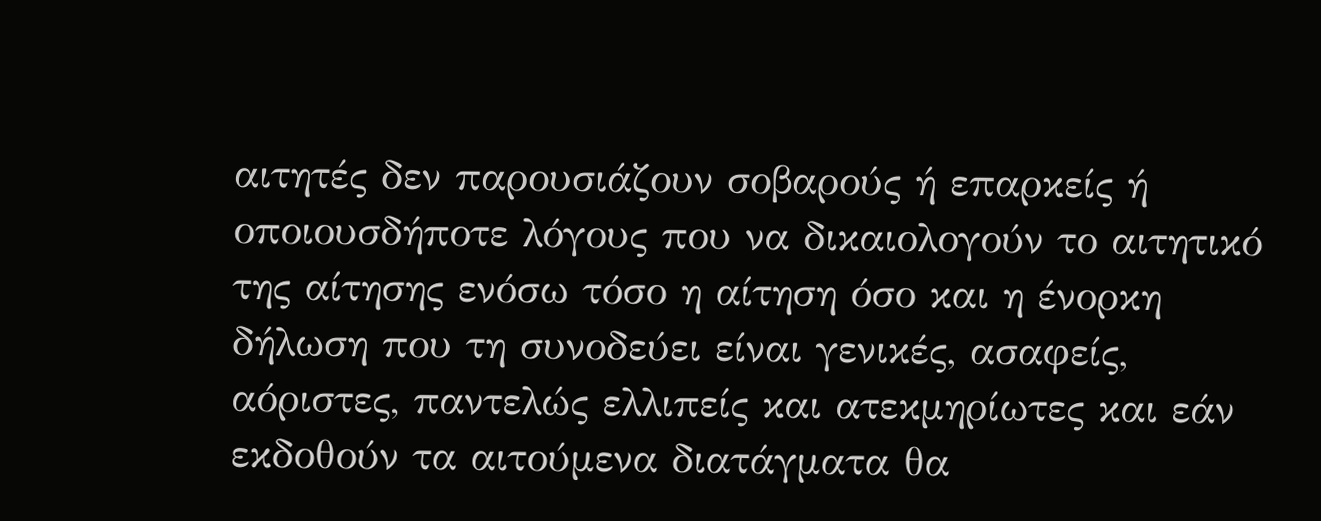αιτητές δεν παρουσιάζουν σοβαρούς ή επαρκείς ή οποιουσδήποτε λόγους που να δικαιολογούν το αιτητικό της αίτησης ενόσω τόσο η αίτηση όσο και η ένορκη δήλωση που τη συνοδεύει είναι γενικές, ασαφείς, αόριστες, παντελώς ελλιπείς και ατεκμηρίωτες και εάν εκδοθούν τα αιτούμενα διατάγματα θα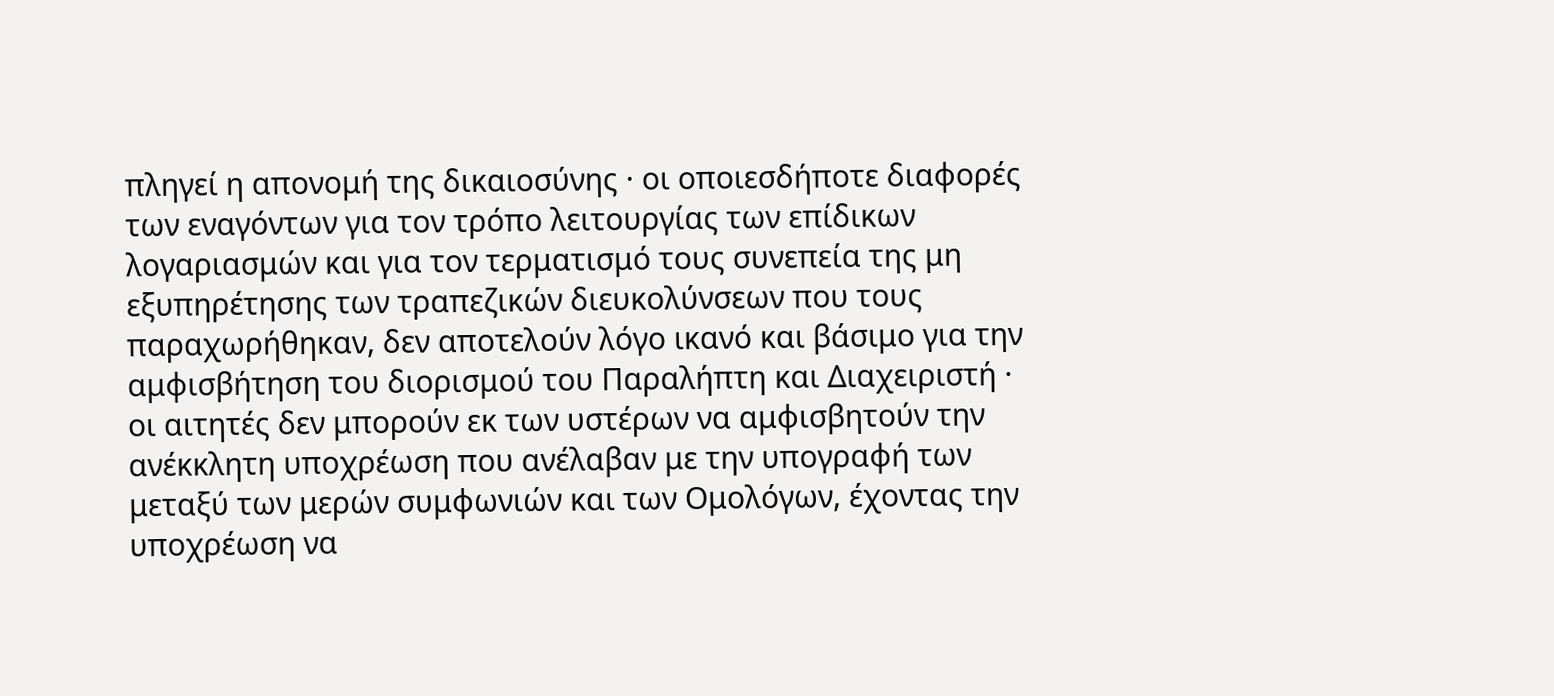πληγεί η απονομή της δικαιοσύνης · οι οποιεσδήποτε διαφορές των εναγόντων για τον τρόπο λειτουργίας των επίδικων λογαριασμών και για τον τερματισμό τους συνεπεία της μη εξυπηρέτησης των τραπεζικών διευκολύνσεων που τους παραχωρήθηκαν, δεν αποτελούν λόγο ικανό και βάσιμο για την αμφισβήτηση του διορισμού του Παραλήπτη και Διαχειριστή · οι αιτητές δεν μπορούν εκ των υστέρων να αμφισβητούν την ανέκκλητη υποχρέωση που ανέλαβαν με την υπογραφή των μεταξύ των μερών συμφωνιών και των Ομολόγων, έχοντας την υποχρέωση να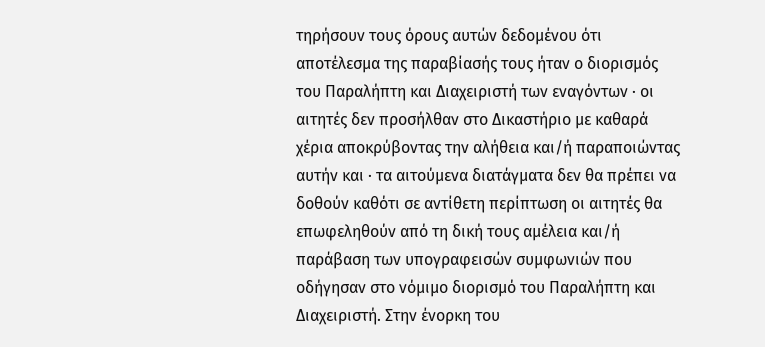τηρήσουν τους όρους αυτών δεδομένου ότι αποτέλεσμα της παραβίασής τους ήταν ο διορισμός του Παραλήπτη και Διαχειριστή των εναγόντων · οι αιτητές δεν προσήλθαν στο Δικαστήριο με καθαρά χέρια αποκρύβοντας την αλήθεια και/ή παραποιώντας αυτήν και · τα αιτούμενα διατάγματα δεν θα πρέπει να δοθούν καθότι σε αντίθετη περίπτωση οι αιτητές θα επωφεληθούν από τη δική τους αμέλεια και/ή παράβαση των υπογραφεισών συμφωνιών που οδήγησαν στο νόμιμο διορισμό του Παραλήπτη και Διαχειριστή. Στην ένορκη του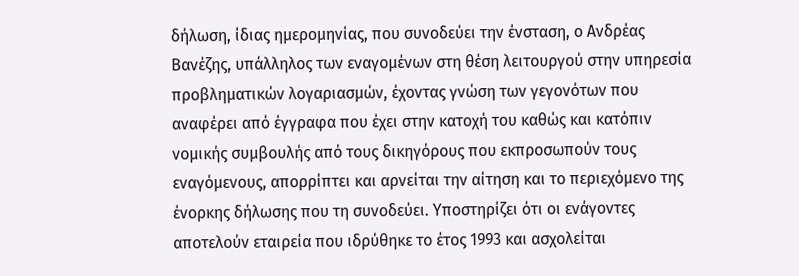δήλωση, ίδιας ημερομηνίας, που συνοδεύει την ένσταση, ο Ανδρέας Βανέζης, υπάλληλος των εναγομένων στη θέση λειτουργού στην υπηρεσία προβληματικών λογαριασμών, έχοντας γνώση των γεγονότων που αναφέρει από έγγραφα που έχει στην κατοχή του καθώς και κατόπιν νομικής συμβουλής από τους δικηγόρους που εκπροσωπούν τους εναγόμενους, απορρίπτει και αρνείται την αίτηση και το περιεχόμενο της ένορκης δήλωσης που τη συνοδεύει. Υποστηρίζει ότι οι ενάγοντες αποτελούν εταιρεία που ιδρύθηκε το έτος 1993 και ασχολείται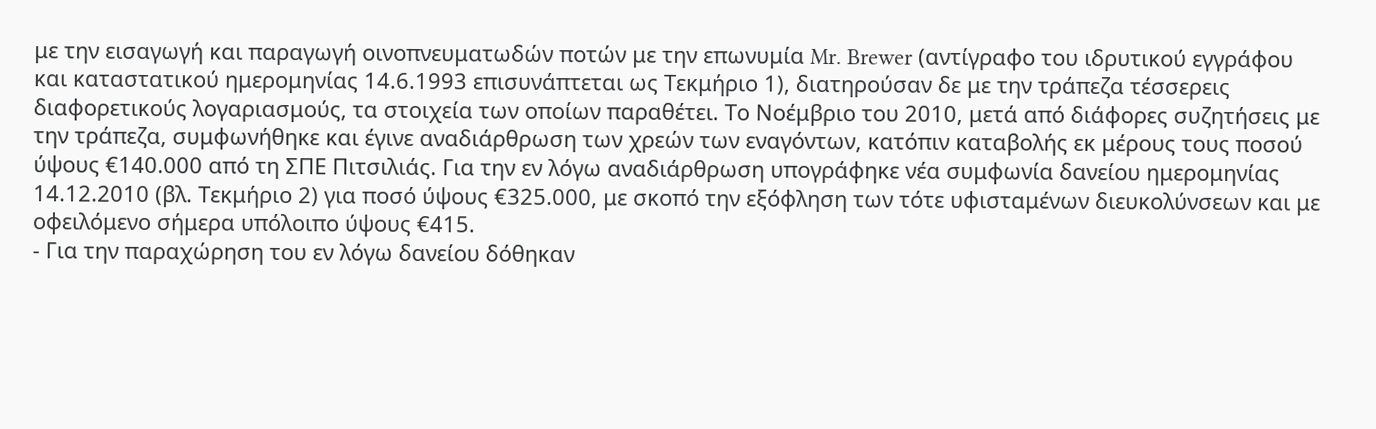με την εισαγωγή και παραγωγή οινοπνευματωδών ποτών με την επωνυμία Mr. Brewer (αντίγραφο του ιδρυτικού εγγράφου και καταστατικού ημερομηνίας 14.6.1993 επισυνάπτεται ως Τεκμήριο 1), διατηρούσαν δε με την τράπεζα τέσσερεις διαφορετικούς λογαριασμούς, τα στοιχεία των οποίων παραθέτει. Το Νοέμβριο του 2010, μετά από διάφορες συζητήσεις με την τράπεζα, συμφωνήθηκε και έγινε αναδιάρθρωση των χρεών των εναγόντων, κατόπιν καταβολής εκ μέρους τους ποσού ύψους €140.000 από τη ΣΠΕ Πιτσιλιάς. Για την εν λόγω αναδιάρθρωση υπογράφηκε νέα συμφωνία δανείου ημερομηνίας 14.12.2010 (βλ. Τεκμήριο 2) για ποσό ύψους €325.000, με σκοπό την εξόφληση των τότε υφισταμένων διευκολύνσεων και με οφειλόμενο σήμερα υπόλοιπο ύψους €415.
- Για την παραχώρηση του εν λόγω δανείου δόθηκαν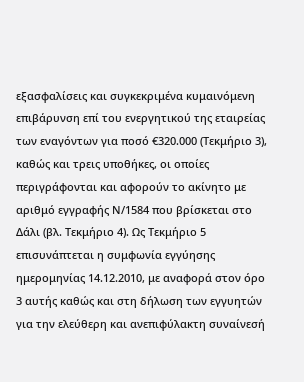εξασφαλίσεις και συγκεκριμένα κυμαινόμενη επιβάρυνση επί του ενεργητικού της εταιρείας των εναγόντων για ποσό €320.000 (Τεκμήριο 3), καθώς και τρεις υποθήκες, οι οποίες περιγράφονται και αφορούν το ακίνητο με αριθμό εγγραφής Ν/1584 που βρίσκεται στο Δάλι (βλ. Τεκμήριο 4). Ως Τεκμήριο 5 επισυνάπτεται η συμφωνία εγγύησης ημερομηνίας 14.12.2010, με αναφορά στον όρο 3 αυτής καθώς και στη δήλωση των εγγυητών για την ελεύθερη και ανεπιφύλακτη συναίνεσή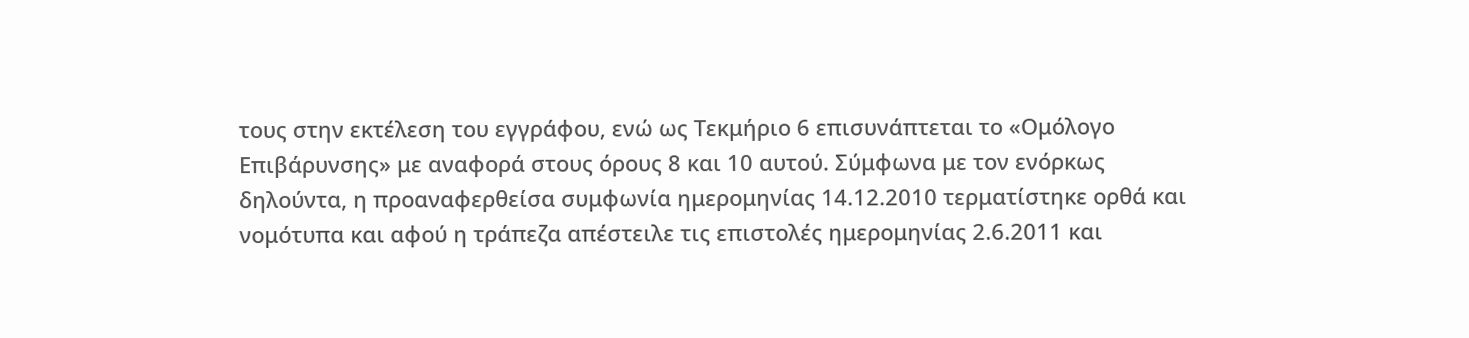τους στην εκτέλεση του εγγράφου, ενώ ως Τεκμήριο 6 επισυνάπτεται το «Ομόλογο Επιβάρυνσης» με αναφορά στους όρους 8 και 10 αυτού. Σύμφωνα με τον ενόρκως δηλούντα, η προαναφερθείσα συμφωνία ημερομηνίας 14.12.2010 τερματίστηκε ορθά και νομότυπα και αφού η τράπεζα απέστειλε τις επιστολές ημερομηνίας 2.6.2011 και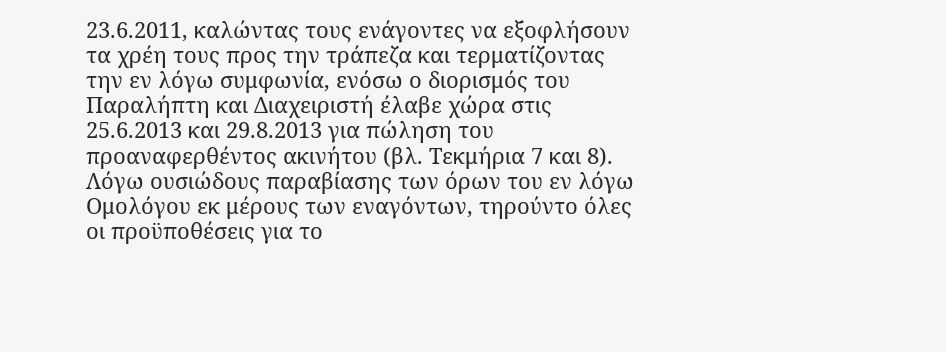23.6.2011, καλώντας τους ενάγοντες να εξοφλήσουν τα χρέη τους προς την τράπεζα και τερματίζοντας την εν λόγω συμφωνία, ενόσω ο διορισμός του Παραλήπτη και Διαχειριστή έλαβε χώρα στις 25.6.2013 και 29.8.2013 για πώληση του προαναφερθέντος ακινήτου (βλ. Τεκμήρια 7 και 8). Λόγω ουσιώδους παραβίασης των όρων του εν λόγω Ομολόγου εκ μέρους των εναγόντων, τηρούντο όλες οι προϋποθέσεις για το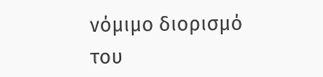νόμιμο διορισμό του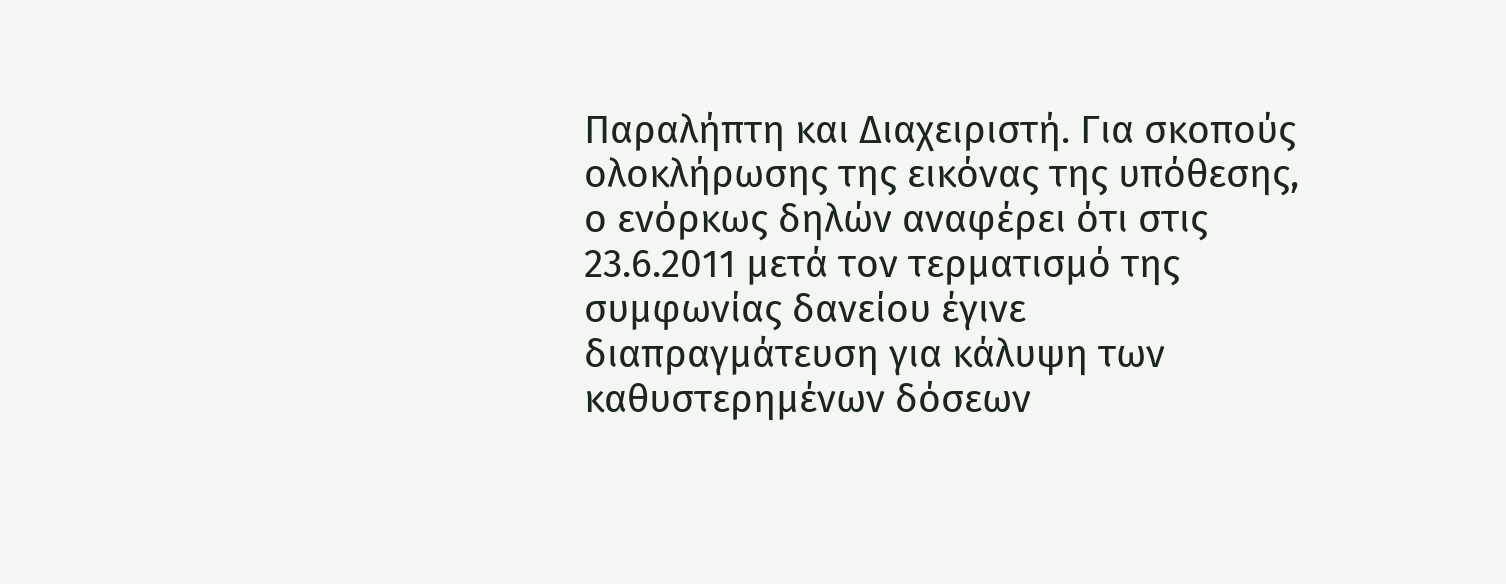Παραλήπτη και Διαχειριστή. Για σκοπούς ολοκλήρωσης της εικόνας της υπόθεσης, ο ενόρκως δηλών αναφέρει ότι στις 23.6.2011 μετά τον τερματισμό της συμφωνίας δανείου έγινε διαπραγμάτευση για κάλυψη των καθυστερημένων δόσεων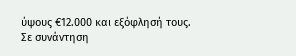ύψους €12.000 και εξόφλησή τους. Σε συνάντηση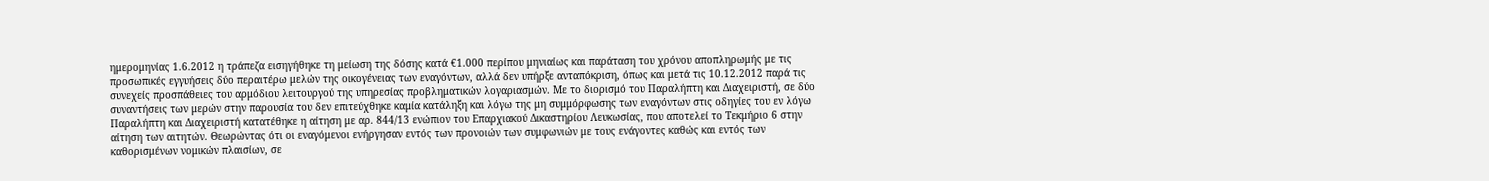ημερομηνίας 1.6.2012 η τράπεζα εισηγήθηκε τη μείωση της δόσης κατά €1.000 περίπου μηνιαίως και παράταση του χρόνου αποπληρωμής με τις προσωπικές εγγυήσεις δύο περαιτέρω μελών της οικογένειας των εναγόντων, αλλά δεν υπήρξε ανταπόκριση, όπως και μετά τις 10.12.2012 παρά τις συνεχείς προσπάθειες του αρμόδιου λειτουργού της υπηρεσίας προβληματικών λογαριασμών. Με το διορισμό του Παραλήπτη και Διαχειριστή, σε δύο συναντήσεις των μερών στην παρουσία του δεν επιτεύχθηκε καμία κατάληξη και λόγω της μη συμμόρφωσης των εναγόντων στις οδηγίες του εν λόγω Παραλήπτη και Διαχειριστή κατατέθηκε η αίτηση με αρ. 844/13 ενώπιον του Επαρχιακού Δικαστηρίου Λευκωσίας, που αποτελεί το Τεκμήριο 6 στην αίτηση των αιτητών. Θεωρώντας ότι οι εναγόμενοι ενήργησαν εντός των προνοιών των συμφωνιών με τους ενάγοντες καθώς και εντός των καθορισμένων νομικών πλαισίων, σε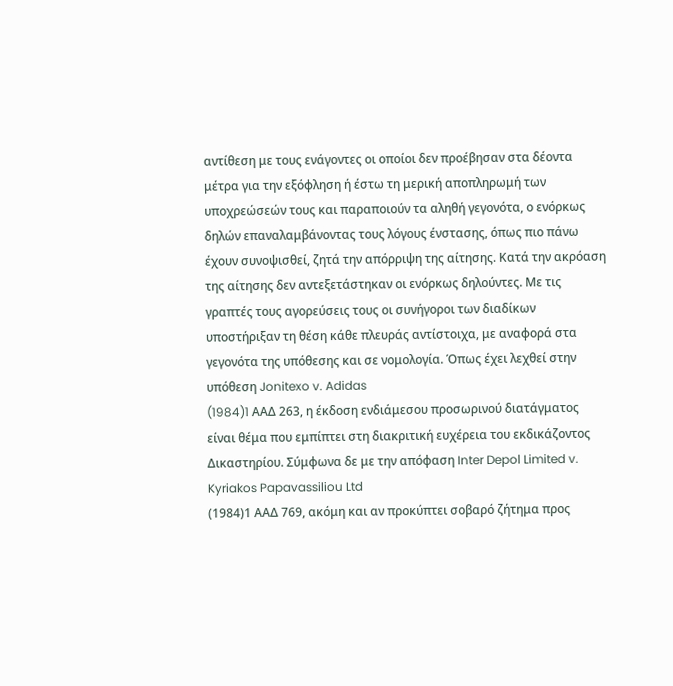αντίθεση με τους ενάγοντες οι οποίοι δεν προέβησαν στα δέοντα μέτρα για την εξόφληση ή έστω τη μερική αποπληρωμή των υποχρεώσεών τους και παραποιούν τα αληθή γεγονότα, ο ενόρκως δηλών επαναλαμβάνοντας τους λόγους ένστασης, όπως πιο πάνω έχουν συνοψισθεί, ζητά την απόρριψη της αίτησης. Κατά την ακρόαση της αίτησης δεν αντεξετάστηκαν οι ενόρκως δηλούντες. Με τις γραπτές τους αγορεύσεις τους οι συνήγοροι των διαδίκων υποστήριξαν τη θέση κάθε πλευράς αντίστοιχα, με αναφορά στα γεγονότα της υπόθεσης και σε νομολογία. Όπως έχει λεχθεί στην υπόθεση Jonitexo v. Adidas
(1984)1 AAΔ 263, η έκδοση ενδιάμεσου προσωρινού διατάγματος είναι θέμα που εμπίπτει στη διακριτική ευχέρεια του εκδικάζοντος Δικαστηρίου. Σύμφωνα δε με την απόφαση Inter Depol Limited v. Kyriakos Papavassiliou Ltd
(1984)1 ΑΑΔ 769, ακόμη και αν προκύπτει σοβαρό ζήτημα προς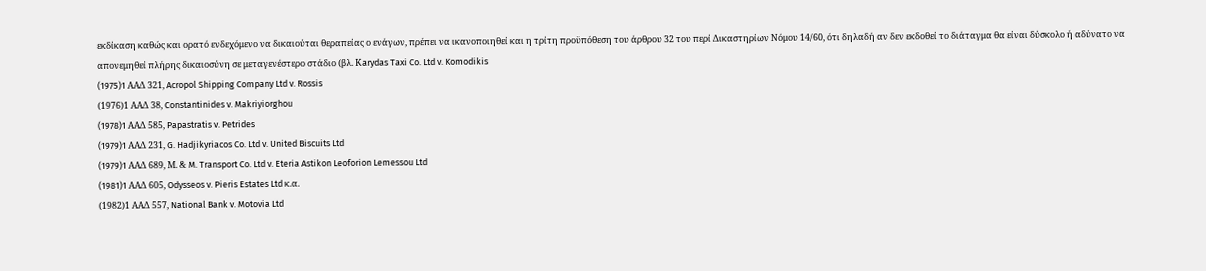εκδίκαση καθώς και ορατό ενδεχόμενο να δικαιούται θεραπείας ο ενάγων, πρέπει να ικανοποιηθεί και η τρίτη προϋπόθεση του άρθρου 32 του περί Δικαστηρίων Νόμου 14/60, ότι δηλαδή αν δεν εκδοθεί το διάταγμα θα είναι δύσκολο ή αδύνατο να απονεμηθεί πλήρης δικαιοσύνη σε μεταγενέστερο στάδιο (βλ. Κarydas Taxi Co. Ltd v. Komodikis
(1975)1 AAΔ 321, Acropol Shipping Company Ltd v. Rossis
(1976)1 ΑΑΔ 38, Constantinides v. Makriyiorghou
(1978)1 AAΔ 585, Papastratis v. Petrides
(1979)1 AAΔ 231, G. Hadjikyriacos Co. Ltd v. United Biscuits Ltd
(1979)1 AAΔ 689, Μ. & M. Transport Co. Ltd v. Eteria Astikon Leoforion Lemessou Ltd
(1981)1 AAΔ 605, Odysseos v. Pieris Estates Ltd κ.α.
(1982)1 ΑΑΔ 557, National Bank v. Motovia Ltd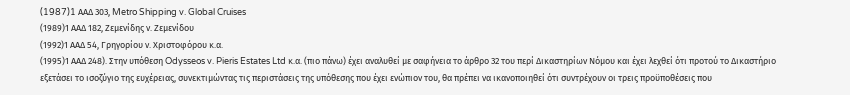(1987)1 AAΔ 303, Metro Shipping v. Global Cruises
(1989)1 ΑΑΔ 182, Ζεμενίδης ν. Ζεμενίδου
(1992)1 ΑΑΔ 54, Γρηγορίου ν. Χριστοφόρου κ.α.
(1995)1 ΑΑΔ 248). Στην υπόθεση Odysseos v. Pieris Estates Ltd κ.α. (πιο πάνω) έχει αναλυθεί με σαφήνεια το άρθρο 32 του περί Δικαστηρίων Νόμου και έχει λεχθεί ότι προτού το Δικαστήριο εξετάσει το ισοζύγιο της ευχέρειας, συνεκτιμώντας τις περιστάσεις της υπόθεσης που έχει ενώπιον του, θα πρέπει να ικανοποιηθεί ότι συντρέχουν οι τρεις προϋποθέσεις που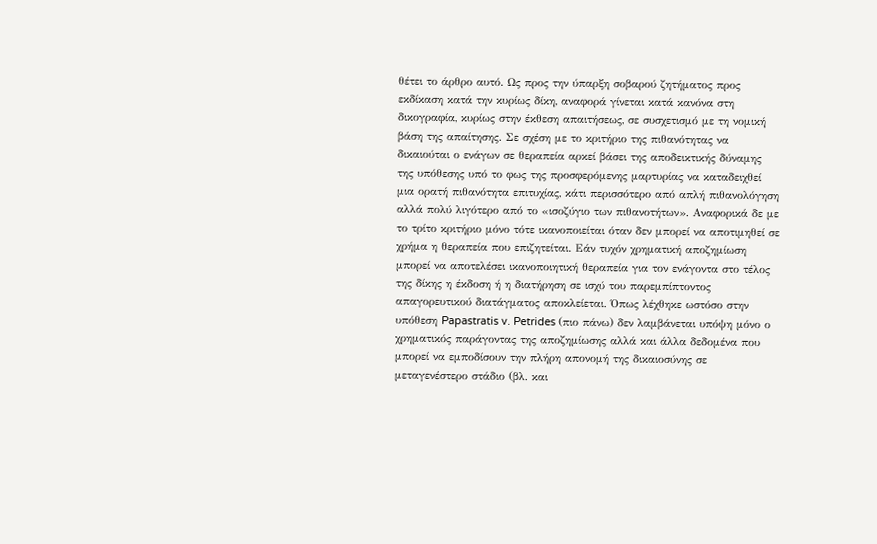θέτει το άρθρο αυτό. Ως προς την ύπαρξη σοβαρού ζητήματος προς εκδίκαση κατά την κυρίως δίκη, αναφορά γίνεται κατά κανόνα στη δικογραφία, κυρίως στην έκθεση απαιτήσεως, σε συσχετισμό με τη νομική βάση της απαίτησης. Σε σχέση με το κριτήριο της πιθανότητας να δικαιούται ο ενάγων σε θεραπεία αρκεί βάσει της αποδεικτικής δύναμης της υπόθεσης υπό το φως της προσφερόμενης μαρτυρίας να καταδειχθεί μια ορατή πιθανότητα επιτυχίας, κάτι περισσότερο από απλή πιθανολόγηση αλλά πολύ λιγότερο από το «ισοζύγιο των πιθανοτήτων». Αναφορικά δε με το τρίτο κριτήριο μόνο τότε ικανοποιείται όταν δεν μπορεί να αποτιμηθεί σε χρήμα η θεραπεία που επιζητείται. Εάν τυχόν χρηματική αποζημίωση μπορεί να αποτελέσει ικανοποιητική θεραπεία για τον ενάγοντα στο τέλος της δίκης η έκδοση ή η διατήρηση σε ισχύ του παρεμπίπτοντος απαγορευτικού διατάγματος αποκλείεται. Όπως λέχθηκε ωστόσο στην υπόθεση Papastratis v. Petrides (πιο πάνω) δεν λαμβάνεται υπόψη μόνο ο χρηματικός παράγοντας της αποζημίωσης αλλά και άλλα δεδομένα που μπορεί να εμποδίσουν την πλήρη απονομή της δικαιοσύνης σε μεταγενέστερο στάδιο (βλ. και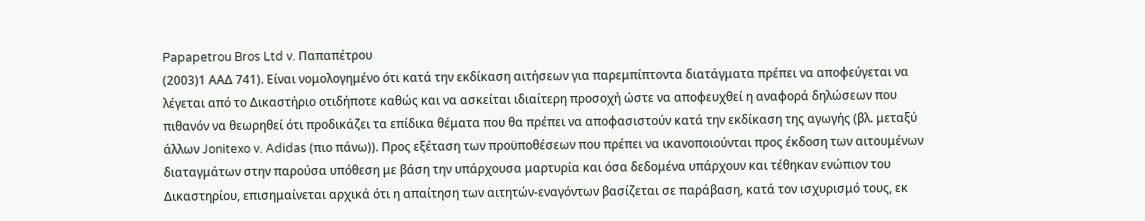Papapetrou Bros Ltd v. Παπαπέτρου
(2003)1 ΑΑΔ 741). Είναι νομολογημένο ότι κατά την εκδίκαση αιτήσεων για παρεμπίπτοντα διατάγματα πρέπει να αποφεύγεται να λέγεται από το Δικαστήριο οτιδήποτε καθώς και να ασκείται ιδιαίτερη προσοχή ώστε να αποφευχθεί η αναφορά δηλώσεων που πιθανόν να θεωρηθεί ότι προδικάζει τα επίδικα θέματα που θα πρέπει να αποφασιστούν κατά την εκδίκαση της αγωγής (βλ. μεταξύ άλλων Jonitexo v. Adidas (πιο πάνω)). Προς εξέταση των προϋποθέσεων που πρέπει να ικανοποιούνται προς έκδοση των αιτουμένων διαταγμάτων στην παρούσα υπόθεση με βάση την υπάρχουσα μαρτυρία και όσα δεδομένα υπάρχουν και τέθηκαν ενώπιον του Δικαστηρίου, επισημαίνεται αρχικά ότι η απαίτηση των αιτητών-εναγόντων βασίζεται σε παράβαση, κατά τον ισχυρισμό τους, εκ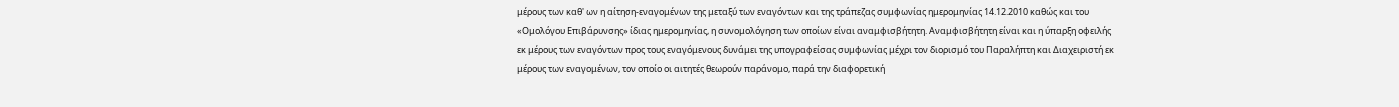μέρους των καθ' ων η αίτηση-εναγομένων της μεταξύ των εναγόντων και της τράπεζας συμφωνίας ημερομηνίας 14.12.2010 καθώς και του «Ομολόγου Επιβάρυνσης» ίδιας ημερομηνίας, η συνομολόγηση των οποίων είναι αναμφισβήτητη. Αναμφισβήτητη είναι και η ύπαρξη οφειλής εκ μέρους των εναγόντων προς τους εναγόμενους δυνάμει της υπογραφείσας συμφωνίας μέχρι τον διορισμό του Παραλήπτη και Διαχειριστή εκ μέρους των εναγομένων, τον οποίο οι αιτητές θεωρούν παράνομο, παρά την διαφορετική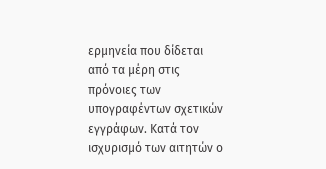ερμηνεία που δίδεται από τα μέρη στις πρόνοιες των υπογραφέντων σχετικών εγγράφων. Κατά τον ισχυρισμό των αιτητών ο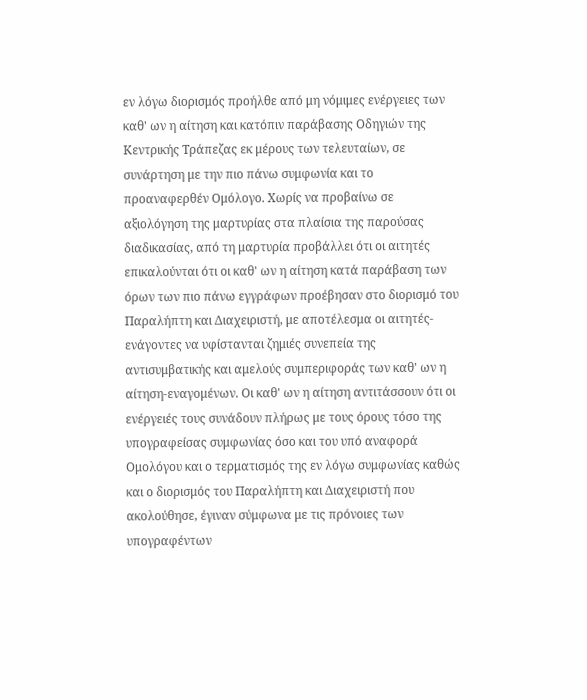εν λόγω διορισμός προήλθε από μη νόμιμες ενέργειες των καθ' ων η αίτηση και κατόπιν παράβασης Οδηγιών της Κεντρικής Τράπεζας εκ μέρους των τελευταίων, σε συνάρτηση με την πιο πάνω συμφωνία και το προαναφερθέν Ομόλογο. Χωρίς να προβαίνω σε αξιολόγηση της μαρτυρίας στα πλαίσια της παρούσας διαδικασίας, από τη μαρτυρία προβάλλει ότι οι αιτητές επικαλούνται ότι οι καθ' ων η αίτηση κατά παράβαση των όρων των πιο πάνω εγγράφων προέβησαν στο διορισμό του Παραλήπτη και Διαχειριστή, με αποτέλεσμα οι αιτητές-ενάγοντες να υφίστανται ζημιές συνεπεία της αντισυμβατικής και αμελούς συμπεριφοράς των καθ' ων η αίτηση-εναγομένων. Οι καθ' ων η αίτηση αντιτάσσουν ότι οι ενέργειές τους συνάδουν πλήρως με τους όρους τόσο της υπογραφείσας συμφωνίας όσο και του υπό αναφορά Ομολόγου και ο τερματισμός της εν λόγω συμφωνίας καθώς και ο διορισμός του Παραλήπτη και Διαχειριστή που ακολούθησε, έγιναν σύμφωνα με τις πρόνοιες των υπογραφέντων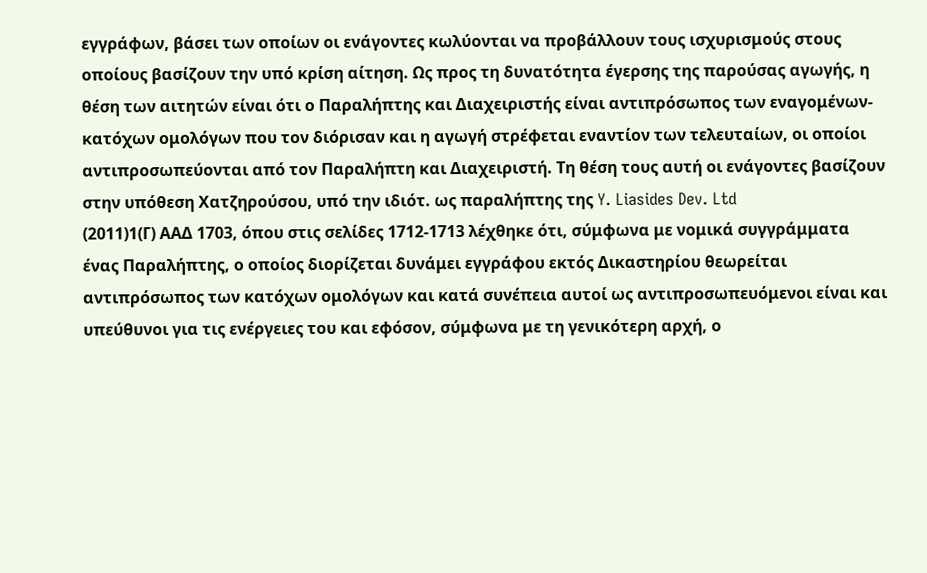εγγράφων, βάσει των οποίων οι ενάγοντες κωλύονται να προβάλλουν τους ισχυρισμούς στους οποίους βασίζουν την υπό κρίση αίτηση. Ως προς τη δυνατότητα έγερσης της παρούσας αγωγής, η θέση των αιτητών είναι ότι ο Παραλήπτης και Διαχειριστής είναι αντιπρόσωπος των εναγομένων-κατόχων ομολόγων που τον διόρισαν και η αγωγή στρέφεται εναντίον των τελευταίων, οι οποίοι αντιπροσωπεύονται από τον Παραλήπτη και Διαχειριστή. Τη θέση τους αυτή οι ενάγοντες βασίζουν στην υπόθεση Χατζηρούσου, υπό την ιδιότ. ως παραλήπτης της Y. Liasides Dev. Ltd
(2011)1(Γ) ΑΑΔ 1703, όπου στις σελίδες 1712-1713 λέχθηκε ότι, σύμφωνα με νομικά συγγράμματα ένας Παραλήπτης, ο οποίος διορίζεται δυνάμει εγγράφου εκτός Δικαστηρίου θεωρείται αντιπρόσωπος των κατόχων ομολόγων και κατά συνέπεια αυτοί ως αντιπροσωπευόμενοι είναι και υπεύθυνοι για τις ενέργειες του και εφόσον, σύμφωνα με τη γενικότερη αρχή, ο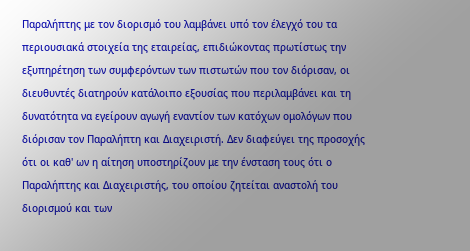Παραλήπτης με τον διορισμό του λαμβάνει υπό τον έλεγχό του τα περιουσιακά στοιχεία της εταιρείας, επιδιώκοντας πρωτίστως την εξυπηρέτηση των συμφερόντων των πιστωτών που τον διόρισαν, οι διευθυντές διατηρούν κατάλοιπο εξουσίας που περιλαμβάνει και τη δυνατότητα να εγείρουν αγωγή εναντίον των κατόχων ομολόγων που διόρισαν τον Παραλήπτη και Διαχειριστή. Δεν διαφεύγει της προσοχής ότι οι καθ' ων η αίτηση υποστηρίζουν με την ένσταση τους ότι ο Παραλήπτης και Διαχειριστής, του οποίου ζητείται αναστολή του διορισμού και των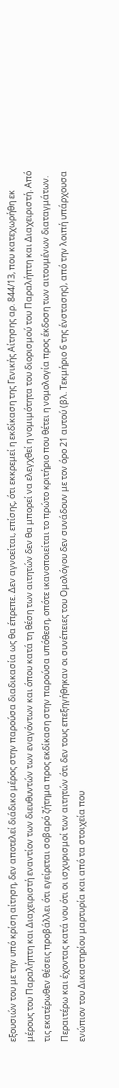εξουσιών του με την υπό κρίση αίτηση, δεν αποτελεί διάδικο μέρος στην παρούσα διαδικασία ως θα έπρεπε. Δεν αγνοείται, επίσης, ότι εκκρεμεί η εκδίκαση της Γενικής Αίτησης αρ. 844/13, που κατεχωρήθη εκ μέρους του Παραλήπτη και Διαχειριστή εναντίον των διευθυντών των εναγόντων και όπου κατά τη θέση των αιτητών δεν θα μπορεί να ελεγχθεί η νομιμότητα του διορισμού του Παραλήπτη και Διαχειριστή. Από τις εκατέρωθεν θέσεις προβάλλει ότι εγείρεται σοβαρό ζήτημα προς εκδίκαση στην παρούσα υπόθεση, οπότε ικανοποιείται το πρώτο κριτήριο που θέτει η νομολογία προς έκδοση των αιτουμένων διαταγμάτων. Περαιτέρω και έχοντας κατά νου ότι οι ισχυρισμοί των αιτητών ότι δεν τους επεξηγήθηκαν οι συνέπειες του Ομολόγου δεν συνάδουν με τον όρο 21 αυτού (βλ. Τεκμήριο 6 της ένστασης), από την λοιπή υπάρχουσα ενώπιον του Δικαστηρίου μαρτυρία και από τα στοιχεία που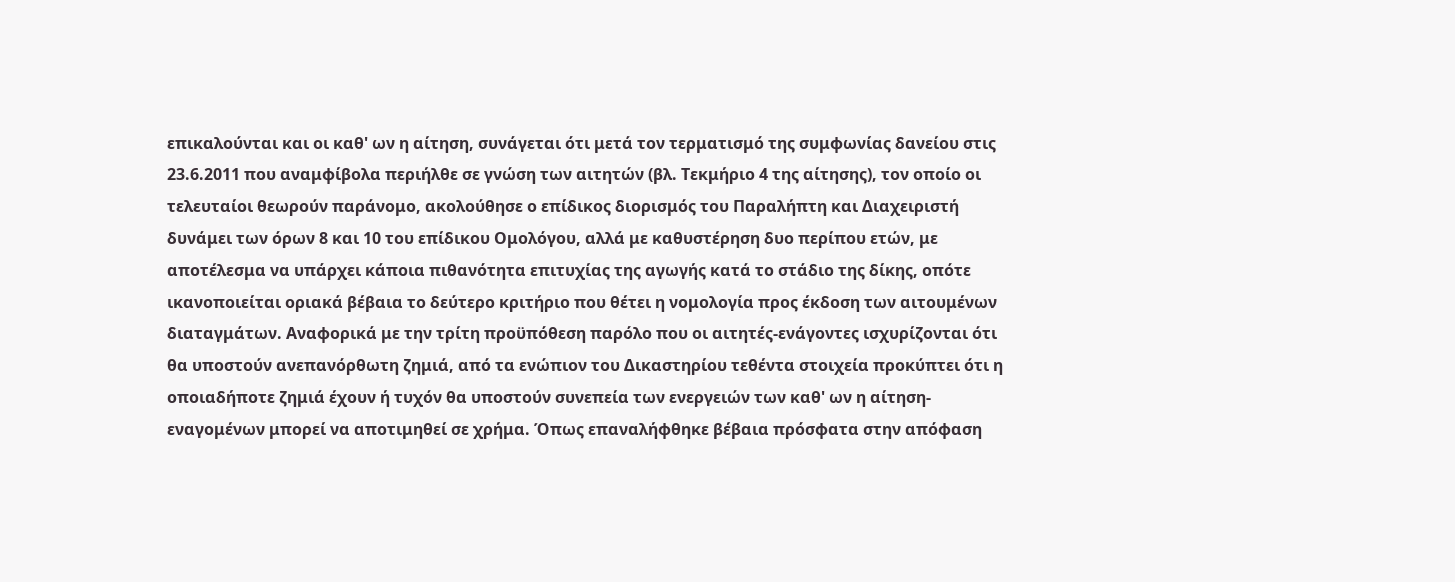επικαλούνται και οι καθ' ων η αίτηση, συνάγεται ότι μετά τον τερματισμό της συμφωνίας δανείου στις 23.6.2011 που αναμφίβολα περιήλθε σε γνώση των αιτητών (βλ. Τεκμήριο 4 της αίτησης), τον οποίο οι τελευταίοι θεωρούν παράνομο, ακολούθησε ο επίδικος διορισμός του Παραλήπτη και Διαχειριστή δυνάμει των όρων 8 και 10 του επίδικου Ομολόγου, αλλά με καθυστέρηση δυο περίπου ετών, με αποτέλεσμα να υπάρχει κάποια πιθανότητα επιτυχίας της αγωγής κατά το στάδιο της δίκης, οπότε ικανοποιείται οριακά βέβαια το δεύτερο κριτήριο που θέτει η νομολογία προς έκδοση των αιτουμένων διαταγμάτων. Αναφορικά με την τρίτη προϋπόθεση παρόλο που οι αιτητές-ενάγοντες ισχυρίζονται ότι θα υποστούν ανεπανόρθωτη ζημιά, από τα ενώπιον του Δικαστηρίου τεθέντα στοιχεία προκύπτει ότι η οποιαδήποτε ζημιά έχουν ή τυχόν θα υποστούν συνεπεία των ενεργειών των καθ' ων η αίτηση-εναγομένων μπορεί να αποτιμηθεί σε χρήμα. Όπως επαναλήφθηκε βέβαια πρόσφατα στην απόφαση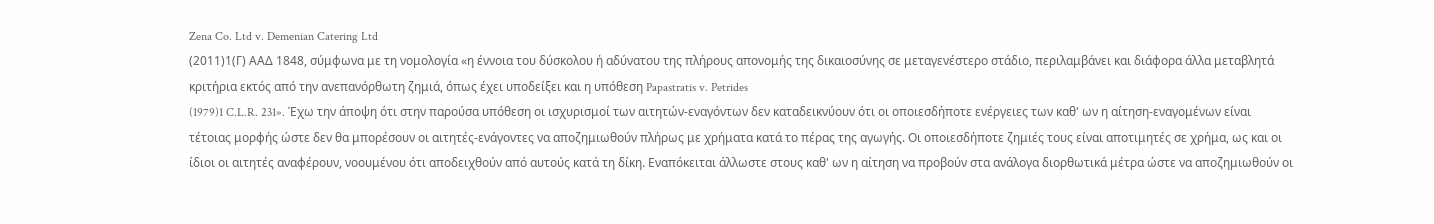Zena Co. Ltd v. Demenian Catering Ltd
(2011)1(Γ) ΑΑΔ 1848, σύμφωνα με τη νομολογία «η έννοια του δύσκολου ή αδύνατου της πλήρους απονομής της δικαιοσύνης σε μεταγενέστερο στάδιο, περιλαμβάνει και διάφορα άλλα μεταβλητά κριτήρια εκτός από την ανεπανόρθωτη ζημιά, όπως έχει υποδείξει και η υπόθεση Papastratis v. Petrides
(1979)1 C.L.R. 231». Έχω την άποψη ότι στην παρούσα υπόθεση οι ισχυρισμοί των αιτητών-εναγόντων δεν καταδεικνύουν ότι οι οποιεσδήποτε ενέργειες των καθ' ων η αίτηση-εναγομένων είναι τέτοιας μορφής ώστε δεν θα μπορέσουν οι αιτητές-ενάγοντες να αποζημιωθούν πλήρως με χρήματα κατά το πέρας της αγωγής. Οι οποιεσδήποτε ζημιές τους είναι αποτιμητές σε χρήμα, ως και οι ίδιοι οι αιτητές αναφέρουν, νοουμένου ότι αποδειχθούν από αυτούς κατά τη δίκη. Εναπόκειται άλλωστε στους καθ' ων η αίτηση να προβούν στα ανάλογα διορθωτικά μέτρα ώστε να αποζημιωθούν οι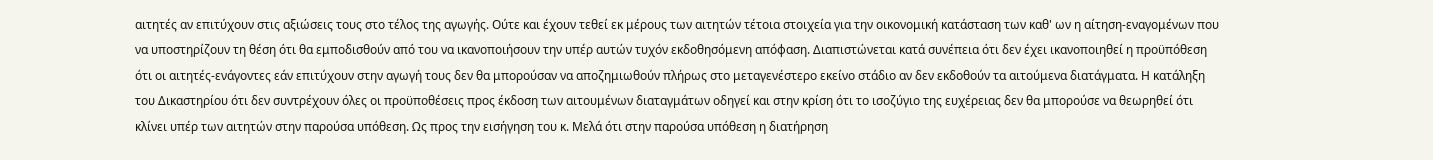αιτητές αν επιτύχουν στις αξιώσεις τους στο τέλος της αγωγής. Ούτε και έχουν τεθεί εκ μέρους των αιτητών τέτοια στοιχεία για την οικονομική κατάσταση των καθ' ων η αίτηση-εναγομένων που να υποστηρίζουν τη θέση ότι θα εμποδισθούν από του να ικανοποιήσουν την υπέρ αυτών τυχόν εκδοθησόμενη απόφαση. Διαπιστώνεται κατά συνέπεια ότι δεν έχει ικανοποιηθεί η προϋπόθεση ότι οι αιτητές-ενάγοντες εάν επιτύχουν στην αγωγή τους δεν θα μπορούσαν να αποζημιωθούν πλήρως στο μεταγενέστερο εκείνο στάδιο αν δεν εκδοθούν τα αιτούμενα διατάγματα. Η κατάληξη του Δικαστηρίου ότι δεν συντρέχουν όλες οι προϋποθέσεις προς έκδοση των αιτουμένων διαταγμάτων οδηγεί και στην κρίση ότι το ισοζύγιο της ευχέρειας δεν θα μπορούσε να θεωρηθεί ότι κλίνει υπέρ των αιτητών στην παρούσα υπόθεση. Ως προς την εισήγηση του κ. Μελά ότι στην παρούσα υπόθεση η διατήρηση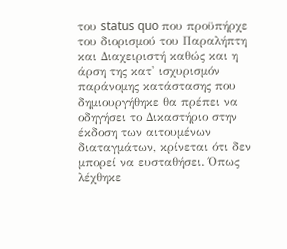του status quo που προϋπήρχε του διορισμού του Παραλήπτη και Διαχειριστή καθώς και η άρση της κατ' ισχυρισμόν παράνομης κατάστασης που δημιουργήθηκε θα πρέπει να οδηγήσει το Δικαστήριο στην έκδοση των αιτουμένων διαταγμάτων, κρίνεται ότι δεν μπορεί να ευσταθήσει. Όπως λέχθηκε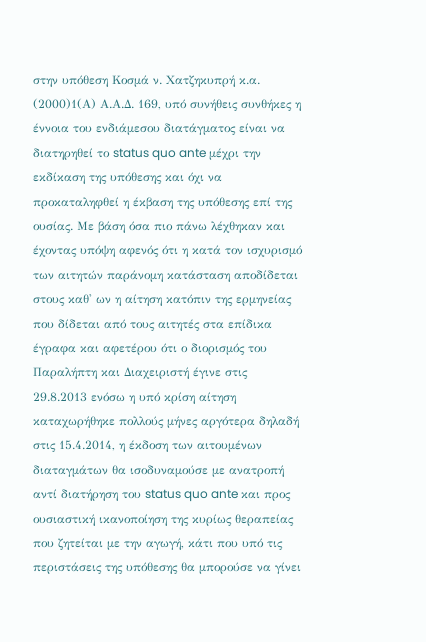στην υπόθεση Κοσμά ν. Χατζηκυπρή κ.α.
(2000)1(Α) Α.Α.Δ. 169, υπό συνήθεις συνθήκες η έννοια του ενδιάμεσου διατάγματος είναι να διατηρηθεί το status quo ante μέχρι την εκδίκαση της υπόθεσης και όχι να προκαταληφθεί η έκβαση της υπόθεσης επί της ουσίας. Με βάση όσα πιο πάνω λέχθηκαν και έχοντας υπόψη αφενός ότι η κατά τον ισχυρισμό των αιτητών παράνομη κατάσταση αποδίδεται στους καθ' ων η αίτηση κατόπιν της ερμηνείας που δίδεται από τους αιτητές στα επίδικα έγραφα και αφετέρου ότι ο διορισμός του Παραλήπτη και Διαχειριστή έγινε στις 29.8.2013 ενόσω η υπό κρίση αίτηση καταχωρήθηκε πολλούς μήνες αργότερα δηλαδή στις 15.4.2014, η έκδοση των αιτουμένων διαταγμάτων θα ισοδυναμούσε με ανατροπή αντί διατήρηση του status quo ante και προς ουσιαστική ικανοποίηση της κυρίως θεραπείας που ζητείται με την αγωγή, κάτι που υπό τις περιστάσεις της υπόθεσης θα μπορούσε να γίνει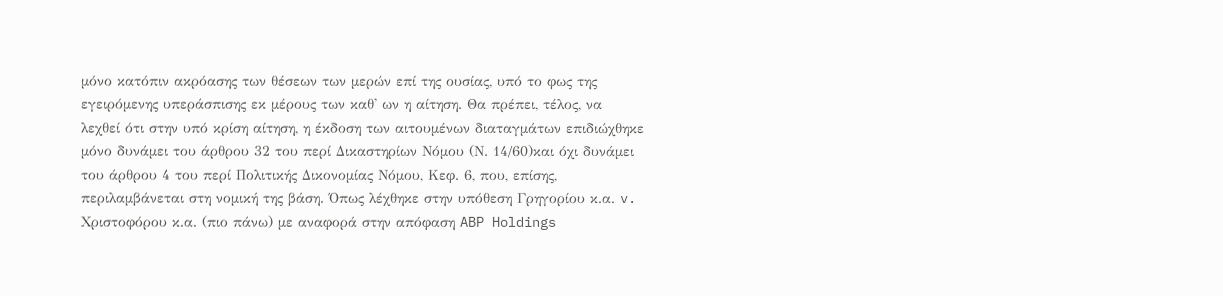μόνο κατόπιν ακρόασης των θέσεων των μερών επί της ουσίας, υπό το φως της εγειρόμενης υπεράσπισης εκ μέρους των καθ' ων η αίτηση. Θα πρέπει, τέλος, να λεχθεί ότι στην υπό κρίση αίτηση, η έκδοση των αιτουμένων διαταγμάτων επιδιώχθηκε μόνο δυνάμει του άρθρου 32 του περί Δικαστηρίων Νόμου (Ν. 14/60)και όχι δυνάμει του άρθρου 4 του περί Πολιτικής Δικονομίας Νόμου, Κεφ. 6, που, επίσης, περιλαμβάνεται στη νομική της βάση. Όπως λέχθηκε στην υπόθεση Γρηγορίου κ.α. v. Χριστοφόρου κ.α. (πιο πάνω) με αναφορά στην απόφαση ABP Holdings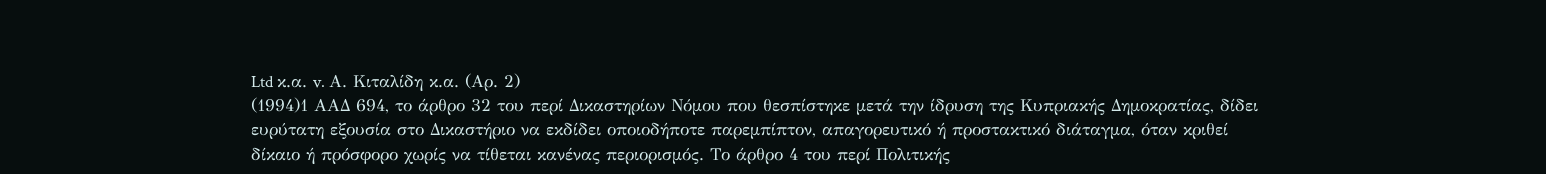Ltd κ.α. v. Α. Κιταλίδη κ.α. (Αρ. 2)
(1994)1 ΑΑΔ 694, το άρθρο 32 του περί Δικαστηρίων Νόμου που θεσπίστηκε μετά την ίδρυση της Κυπριακής Δημοκρατίας, δίδει ευρύτατη εξουσία στο Δικαστήριο να εκδίδει οποιοδήποτε παρεμπίπτον, απαγορευτικό ή προστακτικό διάταγμα, όταν κριθεί δίκαιο ή πρόσφορο χωρίς να τίθεται κανένας περιορισμός. Το άρθρο 4 του περί Πολιτικής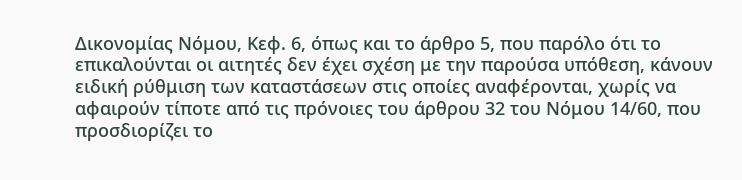Δικονομίας Νόμου, Κεφ. 6, όπως και το άρθρο 5, που παρόλο ότι το επικαλούνται οι αιτητές δεν έχει σχέση με την παρούσα υπόθεση, κάνουν ειδική ρύθμιση των καταστάσεων στις οποίες αναφέρονται, χωρίς να αφαιρούν τίποτε από τις πρόνοιες του άρθρου 32 του Νόμου 14/60, που προσδιορίζει το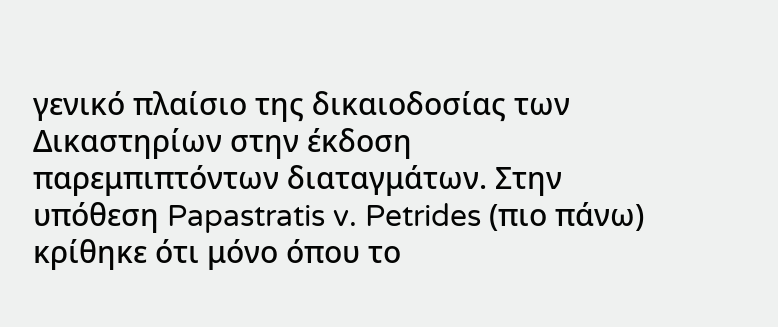γενικό πλαίσιο της δικαιοδοσίας των Δικαστηρίων στην έκδοση παρεμπιπτόντων διαταγμάτων. Στην υπόθεση Papastratis v. Petrides (πιο πάνω) κρίθηκε ότι μόνο όπου το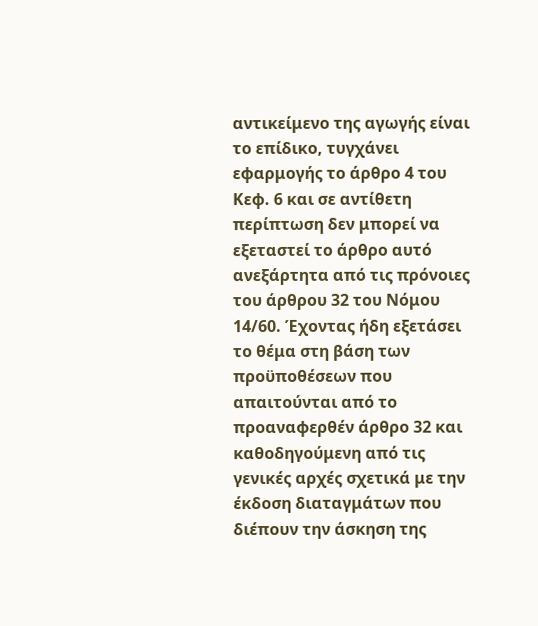αντικείμενο της αγωγής είναι το επίδικο, τυγχάνει εφαρμογής το άρθρο 4 του Κεφ. 6 και σε αντίθετη περίπτωση δεν μπορεί να εξεταστεί το άρθρο αυτό ανεξάρτητα από τις πρόνοιες του άρθρου 32 του Νόμου 14/60. Έχοντας ήδη εξετάσει το θέμα στη βάση των προϋποθέσεων που απαιτούνται από το προαναφερθέν άρθρο 32 και καθοδηγούμενη από τις γενικές αρχές σχετικά με την έκδοση διαταγμάτων που διέπουν την άσκηση της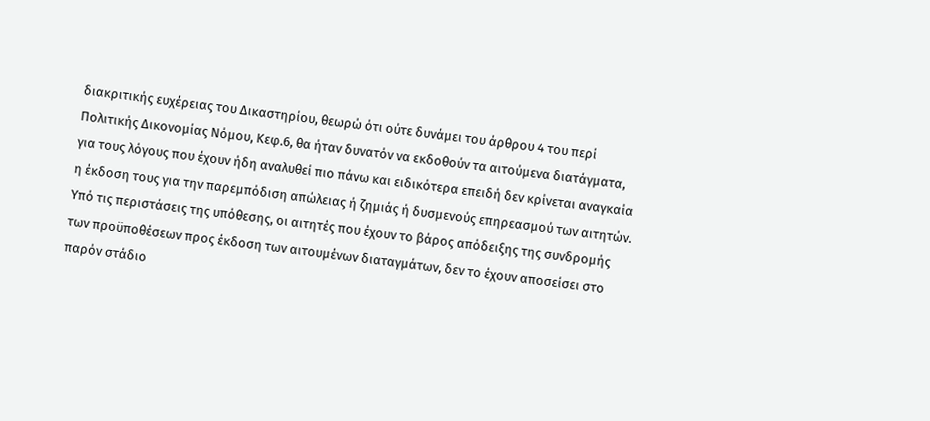διακριτικής ευχέρειας του Δικαστηρίου, θεωρώ ότι ούτε δυνάμει του άρθρου 4 του περί Πολιτικής Δικονομίας Νόμου, Κεφ.6, θα ήταν δυνατόν να εκδοθούν τα αιτούμενα διατάγματα, για τους λόγους που έχουν ήδη αναλυθεί πιο πάνω και ειδικότερα επειδή δεν κρίνεται αναγκαία η έκδοση τους για την παρεμπόδιση απώλειας ή ζημιάς ή δυσμενούς επηρεασμού των αιτητών. Υπό τις περιστάσεις της υπόθεσης, οι αιτητές που έχουν το βάρος απόδειξης της συνδρομής των προϋποθέσεων προς έκδοση των αιτουμένων διαταγμάτων, δεν το έχουν αποσείσει στο παρόν στάδιο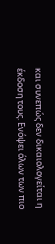και συνεπώς δεν δικαιολογείται η έκδοση τους. Ενόψει όλων των πιο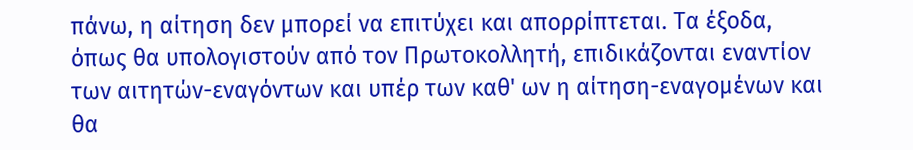πάνω, η αίτηση δεν μπορεί να επιτύχει και απορρίπτεται. Τα έξοδα, όπως θα υπολογιστούν από τον Πρωτοκολλητή, επιδικάζονται εναντίον των αιτητών-εναγόντων και υπέρ των καθ' ων η αίτηση-εναγομένων και θα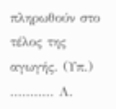πληρωθούν στο τέλος της αγωγής. (Υπ.) ........... Λ.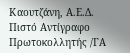Καουτζάνη, Α.Ε.Δ. Πιστό Αντίγραφο Πρωτοκολλητής /ΓΑ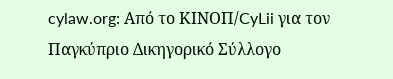cylaw.org: Από το ΚΙΝOΠ/CyLii για τον Παγκύπριο Δικηγορικό Σύλλογο